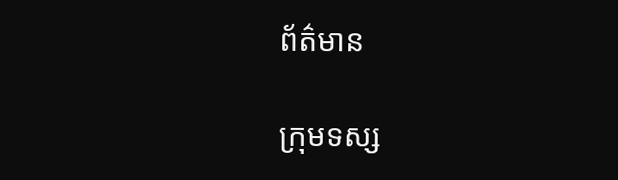ព័ត៌មាន

ក្រុមទស្ស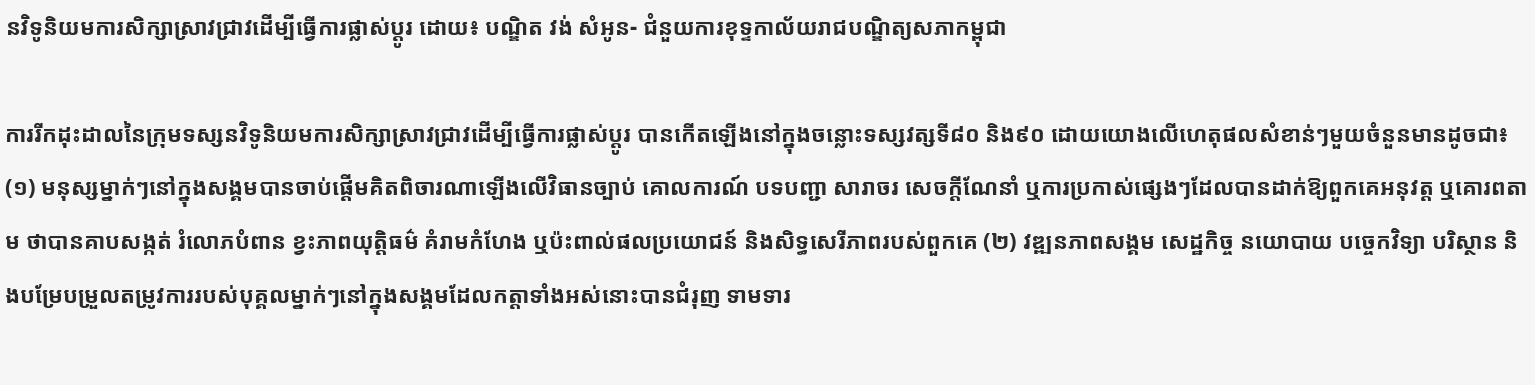នវិទូនិយមការសិក្សាស្រាវជ្រាវដើម្បីធ្វើការផ្លាស់ប្តូរ ដោយ៖ បណ្ឌិត វង់ សំអូន- ជំនួយការខុទ្ទកាល័យរាជបណ្ឌិត្យសភាកម្ពុជា

ការរីកដុះដាលនៃក្រុមទស្សនវិទូនិយមការសិក្សាស្រាវជ្រាវដើម្បីធ្វើការផ្លាស់ប្តូរ បានកើតឡើងនៅក្នុងចន្លោះទស្សវត្សទី៨០ និង៩០ ដោយយោងលើហេតុផលសំខាន់ៗមួយចំនួនមានដូចជា៖ (១) មនុស្សម្នាក់ៗនៅក្នុងសង្គមបានចាប់ផ្តើមគិតពិចារណាឡើងលើវិធានច្បាប់ គោលការណ៍ បទបញ្ជា សារាចរ សេចក្តីណែនាំ ឬការប្រកាស់ផ្សេងៗដែលបានដាក់ឱ្យពួកគេអនុវត្ត ឬគោរពតាម ថាបានគាបសង្កត់ រំលោភបំពាន ខ្វះភាពយុត្តិធម៌ គំរាមកំហែង ឬប៉ះពាល់ផលប្រយោជន៍ និងសិទ្ធសេរីភាពរបស់ពួកគេ (២) វឌ្ឍនភាពសង្គម សេដ្ឋកិច្ច នយោបាយ បច្ចេកវិទ្យា បរិស្ថាន និងបម្រែបម្រួលតម្រូវការរបស់បុគ្គលម្នាក់ៗនៅក្នុងសង្គមដែលកត្តាទាំងអស់នោះបានជំរុញ ទាមទារ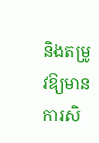និងតម្រូវឱ្យមានការសិ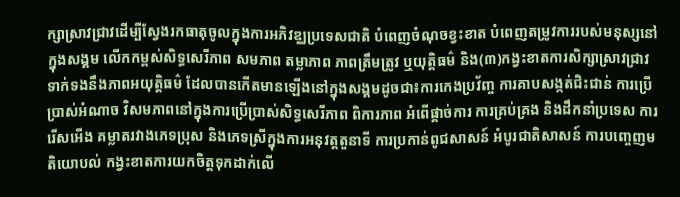ក្សាស្រាវជ្រាវដើម្បីស្វែងរកធាតុចូលក្នុងការអភិវឌ្ឈប្រទេសជាតិ បំពេញចំណុចខ្វះខាត បំពេញតម្រូវការរបស់មនុស្សនៅក្នុងសង្គម លើកកម្ពស់សិទ្ធសេរីភាព សមភាព តម្លាភាព ភាពត្រឹមត្រូវ ឬយុត្តិធម៌ និង(៣)កង្វះខាតការសិក្សាស្រាវជ្រាវទាក់ទងនឹងភាពអយុត្តិធម៌ ដែលបានកើតមានឡើងនៅក្នុងសង្គមដូចជា៖ការកេងប្រវ័ញ្ច ការគាបសង្កត់ជិះជាន់ ការប្រើប្រាស់អំណាច វិសមភាពនៅក្នុងការប្រើប្រាស់សិទ្ធសេរីភាព ពិការភាព អំពើផ្តាច់ការ ការគ្រប់គ្រង និងដឹកនាំប្រទេស ការរើសអើង គម្លាតរវាងភេទប្រុស និងភេទស្រីក្នុងការអនុវត្តតួនាទី ការប្រកាន់ពូជសាសន៍ អំបូរជាតិសាសន៍ ការបញ្ចេញមតិយោបល់ កង្វះខាតការយកចិត្តទុកដាក់លើ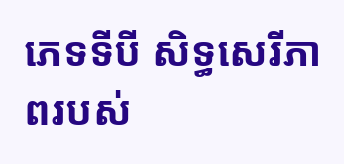ភេទទីបី សិទ្ធសេរីភាពរបស់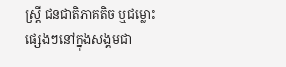ស្ត្រី ជនជាតិភាគតិច ឬជម្លោះផ្សេងៗនៅក្នុងសង្គមជា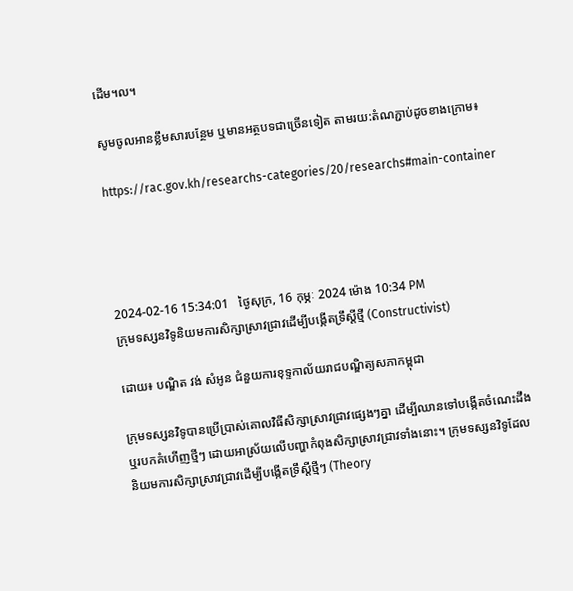ដើម។ល។

សូមចូលអានខ្លឹមសារបន្ថែម ឬមានអត្ថបទជាច្រើនទៀត តាមរយ:តំណភ្ជាប់ដូចខាងក្រោម៖

https://rac.gov.kh/researchs-categories/20/researchs#main-container




2024-02-16 15:34:01   ថ្ងៃសុក្រ, 16 កុម្ភៈ 2024 ម៉ោង 10:34 PM
ក្រុមទស្សនវិទូនិយមការសិក្សាស្រាវជ្រាវដើម្បីបង្កើតទ្រឹស្តីថ្មី (Constructivist)

ដោយ៖ បណ្ឌិត វង់ សំអូន ជំនួយការខុទ្ទកាល័យរាជបណ្ឌិត្យសភាកម្ពុជា

ក្រុមទស្សនវិទូបានប្រើប្រាស់គោលវិធីសិក្សាស្រាវជ្រាវផ្សេងៗគ្នា ដើម្បីឈានទៅបង្កើតចំណេះដឹង ឬរបកគំហើញថ្មីៗ ដោយអាស្រ័យលើបញ្ហាកំពុងសិក្សាស្រាវជ្រាវទាំងនោះ។ ក្រុមទស្សនវិទូដែលនិយមការសិក្សាស្រាវជ្រាវដើម្បីបង្កើតទ្រឹស្តីថ្មីៗ (Theory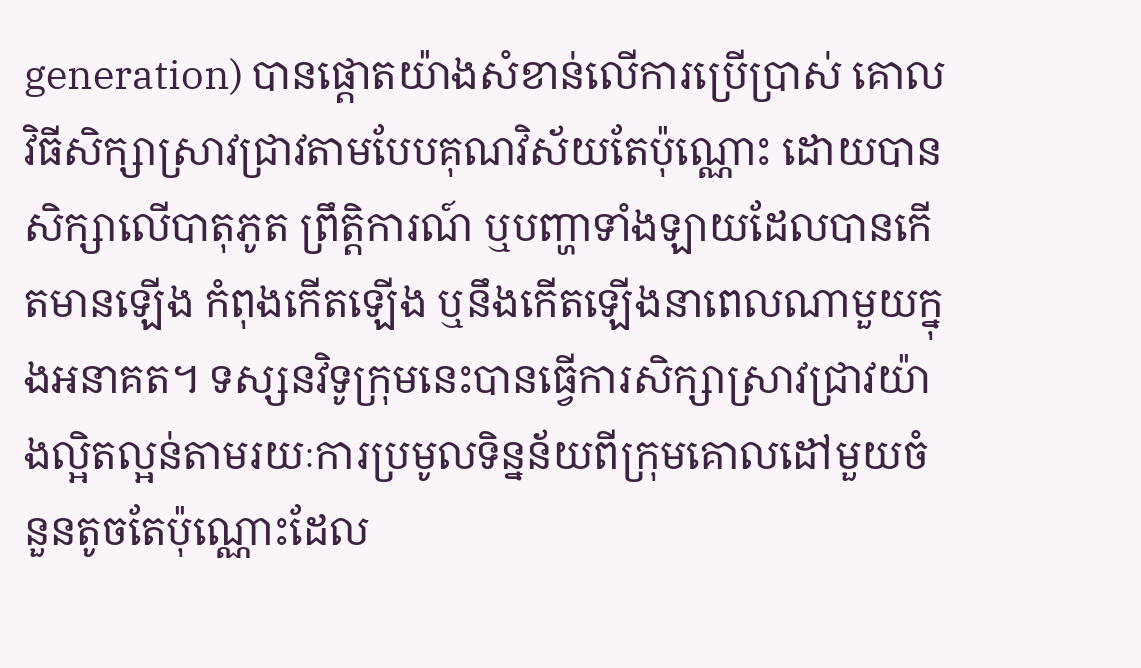generation) បានផ្តោតយ៉ាងសំខាន់លើការប្រើប្រាស់ គោលវិធីសិក្សាស្រាវជ្រាវតាមបែបគុណវិស័យតែប៉ុណ្ណោះ ដោយបានសិក្សាលើបាតុភូត ព្រឹត្តិការណ៍ ឬបញ្ហាទាំងឡាយដែលបានកើតមានឡើង កំពុងកើតឡើង ឬនឹងកើតឡើងនាពេលណាមួយក្នុងអនាគត។ ទស្សនវិទូក្រុមនេះបានធ្វើការសិក្សាស្រាវជ្រាវយ៉ាងល្អិតល្អន់តាមរយៈការប្រមូលទិន្នន័យពីក្រុមគោលដៅមួយចំនួនតូចតែប៉ុណ្ណោះដែល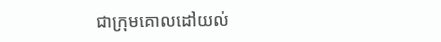ជាក្រុមគោលដៅយល់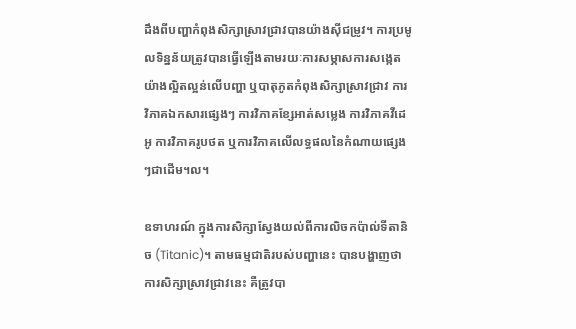ដឹងពីបញ្ហាកំពុងសិក្សាស្រាវជ្រាវបានយ៉ាងស៊ីជម្រូវ។ ការប្រមូលទិន្នន័យត្រូវបានធ្វើឡើងតាមរយៈការសម្ភាសការសង្កេតយ៉ាងល្អិតល្អន់លើបញ្ហា ឬបាតុភូតកំពុងសិក្សាស្រាវជ្រាវ ការវិភាគឯកសារផ្សេងៗ ការវិភាគខ្សែអាត់សម្លេង ការវិភាគវីដេអូ ការវិភាគរូបថត ឬការវិភាគលើលទ្ធផលនៃកំណាយផ្សេងៗជាដើម។ល។

ឧទាហរណ៍ ក្នុងការសិក្សាស្វែងយល់ពីការលិចកប៉ាល់ទីតានិច (Titanic)។ តាមធម្មជាតិរបស់បញ្ហានេះ បានបង្ហាញថាការសិក្សាស្រាវជ្រាវនេះ គឺត្រូវបា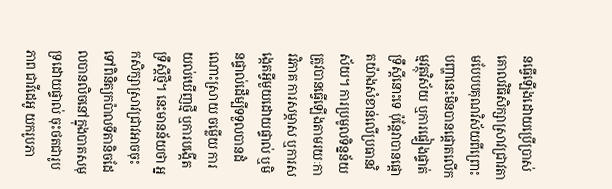នធ្វើឡើងដោយប្រើប្រាស់គោលវិធីសិក្សាស្រាវជ្រាវតាមបែបបគុណវិស័យពីព្រោះបញ្ហានេះមិនបានផ្តោតលើកម្មវត្ថុវិស័យ ឬការផ្ទៀងផ្ទាត់ទ្រឹស្តីនោះទេ ប៉ុន្តែវាបានផ្តោតយ៉ាងសំខាន់លើប្រធានវិស័យ។ ការប្រមូលទិន្នន័យត្រូវបានធ្វើឡើងតាមរយៈការវិភាគ ការសម្ភាស ឬការសង្កេតអ្វីមួយដោយផ្ទាល់ ឬមិនផ្ទាល់ដើម្បីទទួលបានដំណោះស្រាយ ចម្លើយ ការយល់ឃើញថ្មី ឬការបង្កើតទ្រឹស្តីថ្មី។ នេះមានន័យថា អ្នកសិក្សាស្រាវជ្រាវអាចចុះទៅពិនិត្យកប៉ាលទីតានិចដែលបានលិចនៅក្នុងបាតសមុទ្រដោយផ្ទាល់ ចុះថតជារូបភាព ជាវីដេអូ យករូបភា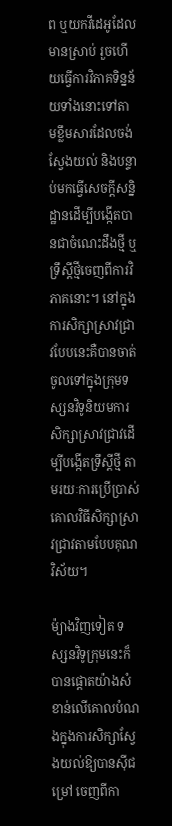ព ឬយកវីដេអូដែលមានស្រាប់ រួចហើយធ្វើការវិភាគទិន្នន័យទាំងនោះទៅតាមខ្លឹមសារដែលចង់ស្វែងយល់ និងបន្ទាប់មកធ្វើសេចក្តីសន្និដ្ឋានដើម្បីបង្កើតបានជាចំណេះដឹងថ្មី ឬទ្រឹស្តីថ្មីចេញពីការវិភាគនោះ។ នៅក្នុងការសិក្សាស្រាវជ្រាវបែបនេះគឺបានចាត់ចូលទៅក្នុងក្រុមទស្សនវិទូនិយមការសិក្សាស្រាវជ្រាវដើម្បីបង្កើតទ្រឹស្តីថ្មី តាមរយៈការប្រើប្រាស់គោលវិធីសិក្សាស្រាវជ្រាវតាមបែបគុណវិស័យ។

ម៉្យាងវិញទៀត ទស្សនវិទូក្រុមនេះក៏បានផ្តោតយ៉ាងសំខាន់លើគោលបំណងក្នុងការសិក្សាស្វែងយល់ឱ្យបានស៊ីជម្រៅ ចេញពីកា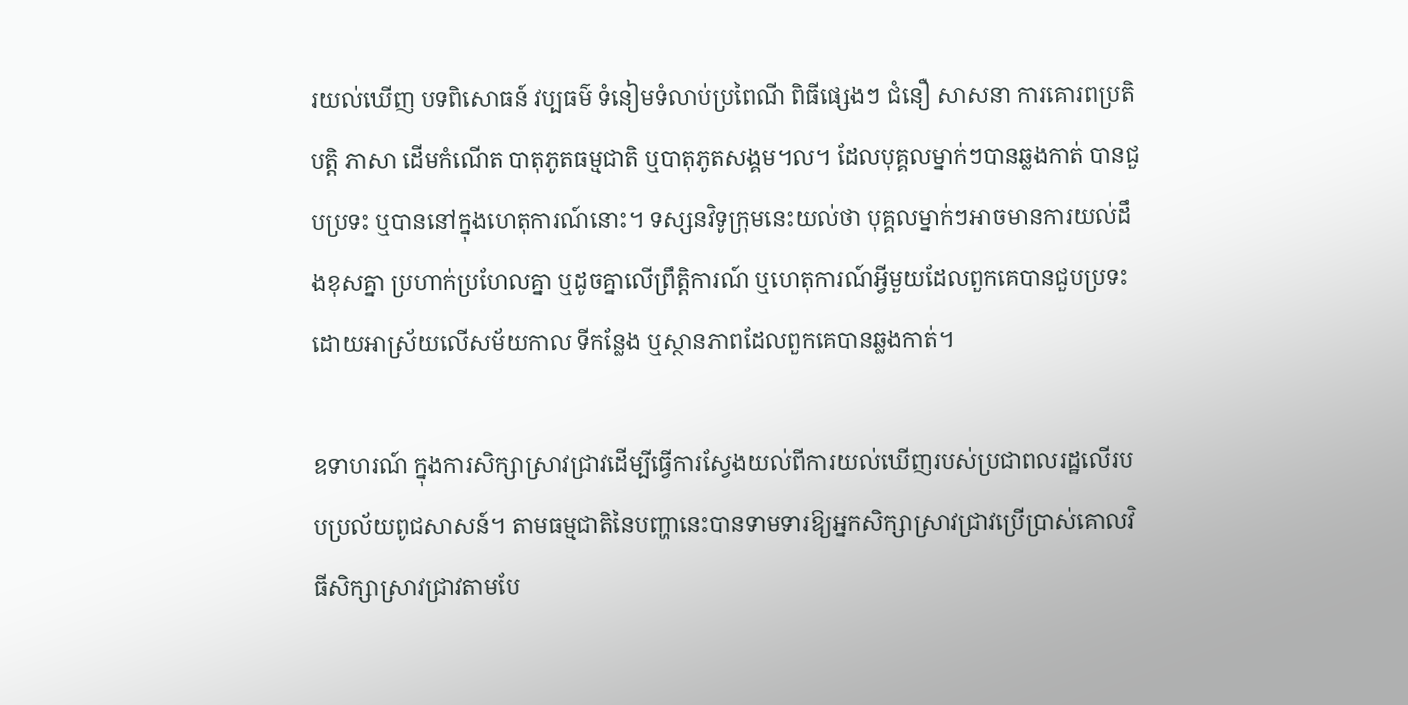រយល់ឃើញ បទពិសោធន៍ វប្បធម៌ ទំនៀមទំលាប់ប្រពៃណី ពិធីផ្សេងៗ ជំនឿ សាសនា ការគោរពប្រតិបត្តិ ភាសា ដើមកំណើត បាតុភូតធម្មជាតិ ឬបាតុភូតសង្គម។ល។ ដែលបុគ្គលម្នាក់ៗបានឆ្លងកាត់ បានជួបប្រទះ ឬបាននៅក្នុងហេតុការណ៍នោះ។ ទស្សនវិទូក្រុមនេះយល់ថា បុគ្គលម្នាក់ៗអាចមានការយល់ដឹងខុសគ្នា ប្រហាក់ប្រហែលគ្នា ឬដូចគ្នាលើព្រឹត្តិការណ៍ ឬហេតុការណ៍អ្វីមួយដែលពួកគេបានជួបប្រទះដោយអាស្រ័យលើសម័យកាល ទីកន្លែង ឬស្ថានភាពដែលពួកគេបានឆ្លងកាត់។

ឧទាហរណ៍ ក្នុងការសិក្សាស្រាវជ្រាវដើម្បីធ្វើការស្វែងយល់ពីការយល់ឃើញរបស់ប្រជាពលរដ្ឋលើរបបប្រល័យពូជសាសន៍។ តាមធម្មជាតិនៃបញ្ហានេះបានទាមទារឱ្យអ្នកសិក្សាស្រាវជ្រាវប្រើប្រាស់គោលវិធីសិក្សាស្រាវជ្រាវតាមបែ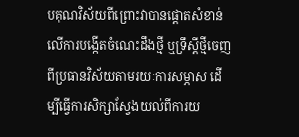បគុណវិស័យពីព្រោះវាបានផ្តោតសំខាន់លើការបង្កើតចំណេះដឹងថ្មី ឬទ្រឹស្តីថ្មីចេញពីប្រធានវិស័យតាមរយៈការសម្ភាស ដើម្បីធ្វើការសិក្សាស្វែងយល់ពីការយ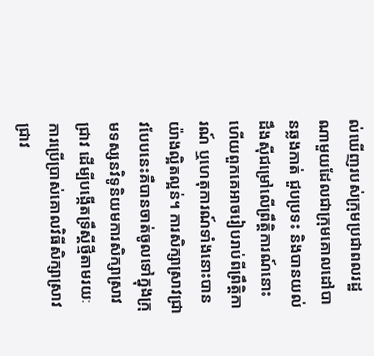ល់ឃើញរបស់ក្រុមប្រជាពលរដ្ឋណាមួយដែលជាក្រុមគោលដៅបានឆ្លងកាត់ ជួបប្រទះ និងបានយល់ដឹងស៊ីជម្រៅលើព្រឹត្តិការណ៍នោះ ហើយពួកគេអាចរៀបរាប់ពីព្រឹត្តិការណ៍ ឬហេតុការណ៍ទាំងនោះបានយ៉ាងល្អិតល្អន់។ ការសិក្សាស្រាវជ្រាវបែបនេះគឺបានចាត់ចូលទៅក្នុងក្រុមទស្សនវិទូនិយមការសិក្សាស្រាវជ្រាវ ដើម្បីបង្កើតទ្រឹស្តីថ្មីតាមរយៈការប្រើប្រាស់គោលវិធីសិក្សាស្រាវជ្រាវ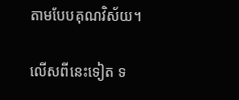តាមបែបគុណវិស័យ។

លើសពីនេះទៀត ទ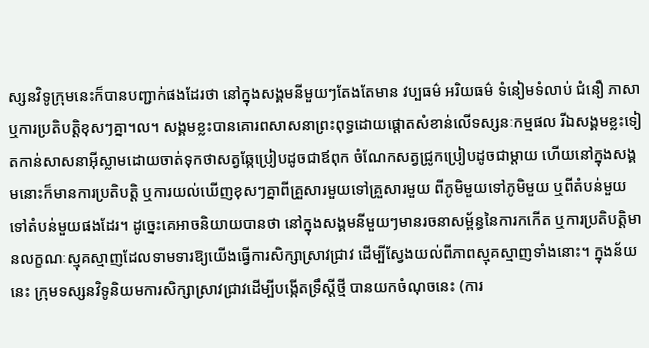ស្សនវិទូក្រុមនេះក៏បានបញ្ជាក់ផងដែរថា នៅក្នុងសង្គមនីមួយៗតែងតែមាន វប្បធម៌ អរិយធម៌ ទំនៀមទំលាប់ ជំនឿ ភាសា ឬការប្រតិបត្តិខុសៗគ្នា។ល។ សង្គមខ្លះបានគោរពសាសនាព្រះពុទ្ធដោយផ្តោតសំខាន់លើទស្សនៈកម្មផល រីឯសង្គមខ្លះទៀតកាន់សាសនាអ៊ីស្លាមដោយចាត់ទុកថាសត្វឆ្កែប្រៀបដូចជាឪពុក ចំណែកសត្វជ្រូកប្រៀបដូចជាម្តាយ ហើយនៅក្នុងសង្គមនោះក៏មានការប្រតិបត្តិ ឬការយល់ឃើញខុសៗគ្នាពីគ្រួសារមួយទៅគ្រួសារមួយ ពីភូមិមួយទៅភូមិមួយ ឬពីតំបន់មួយទៅតំបន់មួយផងដែរ។ ដូច្នេះគេអាចនិយាយបានថា នៅក្នុងសង្គមនីមួយៗមានរចនាសម្ព័ន្ធនៃការកកើត ឬការប្រតិបត្តិមានលក្ខណៈស្មុគស្មាញដែលទាមទារឱ្យយើងធ្វើការសិក្សាស្រាវជ្រាវ ដើម្បីស្វែងយល់ពីភាពស្មុគស្មាញទាំងនោះ។ ក្នុងន័យនេះ ក្រុមទស្សនវិទូនិយមការសិក្សាស្រាវជ្រាវដើម្បីបង្កើតទ្រឹស្តីថ្មី បានយកចំណុចនេះ (ការ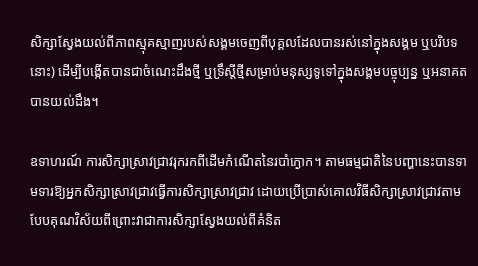សិក្សាស្វែងយល់ពីភាពស្មុគស្មាញរបស់សង្គមចេញពីបុគ្គលដែលបានរស់នៅក្នុងសង្គម ឬបរិបទនោះ) ដើម្បីបង្កើតបានជាចំណេះដឹងថ្មី ឬទ្រឹស្តីថ្មីសម្រាប់មនុស្សទូទៅក្នុងសង្គមបច្ចុប្បន្ន ឬអនាគតបានយល់ដឹង។

ឧទាហរណ៍ ការសិក្សាស្រាវជ្រាវរុករកពីដើមកំណើតនៃរបាំក្ងោក។ តាមធម្មជាតិនៃបញ្ហានេះបានទាមទារឱ្យអ្នកសិក្សាស្រាវជ្រាវធ្វើការសិក្សាស្រាវជ្រាវ ដោយប្រើប្រាស់គោលវិធីសិក្សាស្រាវជ្រាវតាមបែបគុណវិស័យពីព្រោះវាជាការសិក្សាស្វែងយល់ពីគំនិត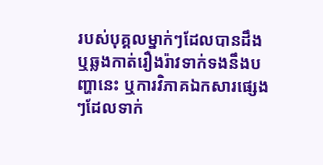របស់បុគ្គលម្នាក់ៗដែលបានដឹង ឬឆ្លងកាត់រឿងរ៉ាវទាក់ទងនឹងបញ្ហានេះ ឬការវិភាគឯកសារផ្សេងៗដែលទាក់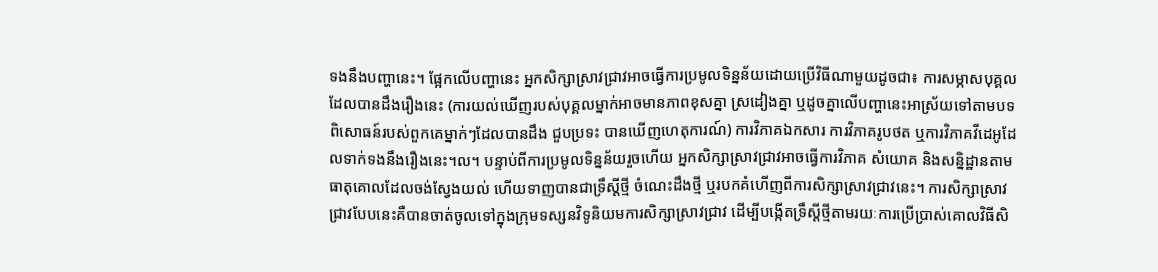ទងនឹងបញ្ហានេះ។ ផ្អែកលើបញ្ហានេះ អ្នកសិក្សាស្រាវជ្រាវអាចធ្វើការប្រមូលទិន្នន័យដោយប្រើវិធីណាមួយដូចជា៖ ការសម្ភាសបុគ្គលដែលបានដឹងរឿងនេះ (ការយល់ឃើញរបស់បុគ្គលម្នាក់អាចមានភាពខុសគ្នា ស្រដៀងគ្នា ឬដូចគ្នាលើបញ្ហានេះអាស្រ័យទៅតាមបទពិសោធន៍របស់ពួកគេម្នាក់ៗដែលបានដឹង ជួបប្រទះ បានឃើញហេតុការណ៍) ការវិភាគឯកសារ ការវិភាគរូបថត ឬការវិភាគវីដេអូដែលទាក់ទងនឹងរឿងនេះ។ល។ បន្ទាប់ពីការប្រមូលទិន្នន័យរួចហើយ អ្នកសិក្សាស្រាវជ្រាវអាចធ្វើការវិភាគ សំយោគ និងសន្និដ្ឋានតាមធាតុគោលដែលចង់ស្វែងយល់ ហើយទាញបានជាទ្រឹស្តីថ្មី ចំណេះដឹងថ្មី ឬរបកគំហើញពីការសិក្សាស្រាវជ្រាវនេះ។ ការសិក្សាស្រាវជ្រាវបែបនេះគឺបានចាត់ចូលទៅក្នុងក្រុមទស្សនវិទូនិយមការសិក្សាស្រាវជ្រាវ ដើម្បីបង្កើតទ្រឹស្តីថ្មីតាមរយៈការប្រើប្រាស់គោលវិធីសិ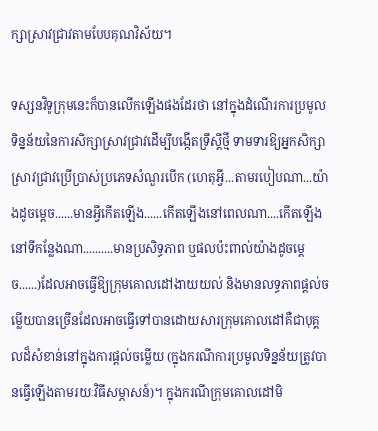ក្សាស្រាវជ្រាវតាមបែបគុណវិស័យ។

ទស្សនវិទូក្រុមនេះក៏បានលើកឡើងផងដែរថា នៅក្នុងដំណើរការប្រមូលទិន្នន័យនៃការសិក្សាស្រាវជ្រាវដើម្បីបង្កើតទ្រឹស្តីថ្មី ទាមទារឱ្យអ្នកសិក្សាស្រាវជ្រាវប្រើប្រាស់ប្រភេទសំណួរបើក (ហេតុអ្វី...តាមរបៀបណា...យ៉ាងដូចម្តេច......មានអ្វីកើតឡើង......កើតឡើងនៅពេលណា....កើតឡើងនៅទីកន្លែងណា..........មានប្រសិទ្ធភាព ឬផលប៉ះពាល់យ៉ាងដូចម្តេច......)ដែលអាចធ្វើឱ្យក្រុមគោលដៅងាយយល់ និងមានលទ្ធភាពផ្តល់ចម្លើយបានច្រើនដែលអាចធ្វើទៅបានដោយសារក្រុមគោលដៅគឺជាបុគ្គលដ៏សំខាន់នៅក្នុងការផ្តល់ចម្លើយ (ក្នុងករណីការប្រមូលទិន្នន័យត្រូវបានធ្វើឡើងតាមរយៈវិធីសម្ភាសន៍)។ ក្នុងករណីក្រុមគោលដៅមិ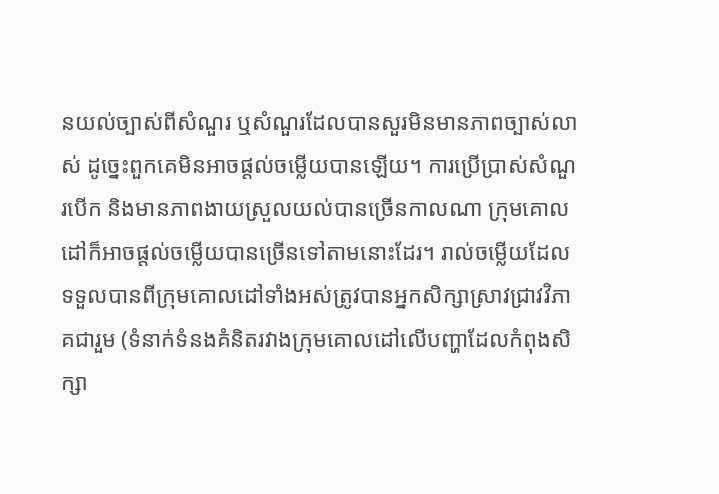នយល់ច្បាស់ពីសំណួរ ឬសំណួរដែលបានសួរមិនមានភាពច្បាស់លាស់ ដូច្នេះពួកគេមិនអាចផ្តល់ចម្លើយបានឡើយ។ ការប្រើប្រាស់សំណួរបើក និងមានភាពងាយស្រួលយល់បានច្រើនកាលណា ក្រុមគោលដៅក៏អាចផ្តល់ចម្លើយបានច្រើនទៅតាមនោះដែរ។ រាល់ចម្លើយដែលទទួលបានពីក្រុមគោលដៅទាំងអស់ត្រូវបានអ្នកសិក្សាស្រាវជ្រាវវិភាគជារួម (ទំនាក់ទំនងគំនិតរវាងក្រុមគោលដៅលើបញ្ហាដែលកំពុងសិក្សា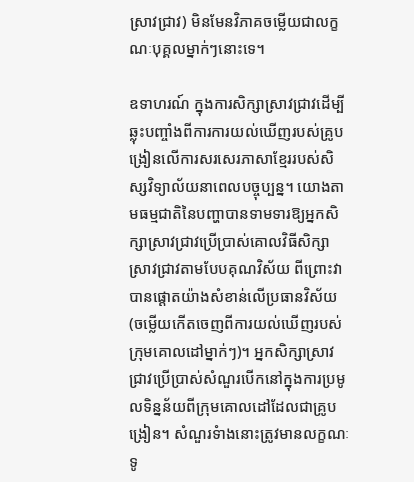ស្រាវជ្រាវ) មិនមែនវិភាគចម្លើយជាលក្ខណៈបុគ្គលម្នាក់ៗនោះទេ។

ឧទាហរណ៍ ក្នុងការសិក្សាស្រាវជ្រាវដើម្បីឆ្លុះបញ្ចាំងពីការការយល់ឃើញរបស់គ្រូបង្រៀនលើការសរសេរភាសាខ្មែររបស់សិស្សវិទ្យាល័យនាពេលបច្ចុប្បន្ន។ យោងតាមធម្មជាតិនៃបញ្ហាបានទាមទារឱ្យអ្នកសិក្សាស្រាវជ្រាវប្រើប្រាស់គោលវិធីសិក្សាស្រាវជ្រាវតាមបែបគុណវិស័យ ពីព្រោះវាបានផ្តោតយ៉ាងសំខាន់លើប្រធានវិស័យ (ចម្លើយកើតចេញពីការយល់ឃើញរបស់ក្រុមគោលដៅម្នាក់ៗ)។ អ្នកសិក្សាស្រាវជ្រាវប្រើប្រាស់សំណួរបើកនៅក្នុងការប្រមូលទិន្នន័យពីក្រុមគោលដៅដែលជាគ្រូបង្រៀន។ សំណួរទំាងនោះត្រូវមានលក្ខណៈទូ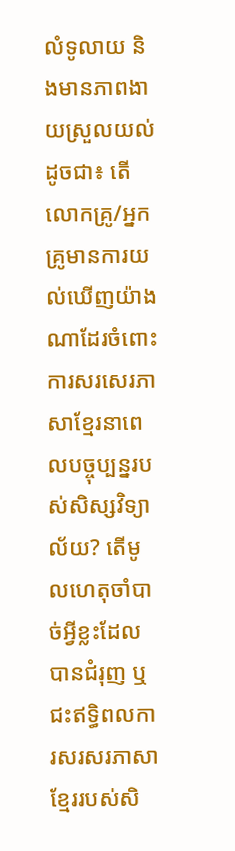លំទូលាយ និងមានភាពងាយស្រួលយល់ដូចជា៖ តើលោកគ្រូ/អ្នកគ្រូមានការយល់ឃើញយ៉ាងណាដែរចំពោះការសរសេរភាសាខ្មែរនាពេលបច្ចុប្បន្នរបស់សិស្សវិទ្យាល័យ? តើមូលហេតុចាំបាច់អ្វីខ្លះដែលបានជំរុញ ឬជះឥទ្ធិពលការសរសរភាសាខ្មែររបស់សិ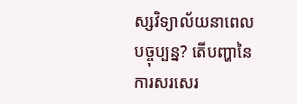ស្សវិទ្យាល័យនាពេលបច្ចុប្បន្ន? តើបញ្ហានៃការសរសេរ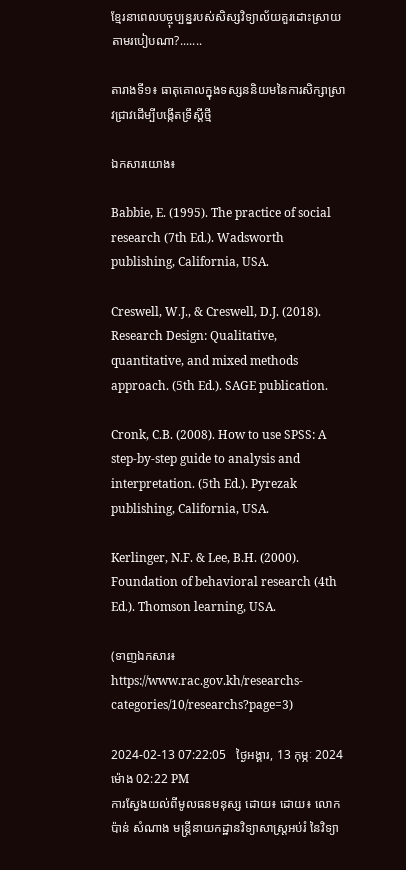ខ្មែរនាពេលបច្ចុប្បន្នរបស់សិស្សវិទ្យាល័យគួរដោះស្រាយតាមរបៀបណា?.......

តារាងទី១៖ ធាតុគោលក្នុងទស្សននិយមនៃការសិក្សាស្រាវជ្រាវដើម្បីបង្កើតទ្រឹស្តីថ្មី

ឯកសារយោង៖

Babbie, E. (1995). The practice of social research (7th Ed.). Wadsworth publishing, California, USA.

Creswell, W.J., & Creswell, D.J. (2018). Research Design: Qualitative, quantitative, and mixed methods approach. (5th Ed.). SAGE publication.

Cronk, C.B. (2008). How to use SPSS: A step-by-step guide to analysis and interpretation. (5th Ed.). Pyrezak publishing, California, USA.

Kerlinger, N.F. & Lee, B.H. (2000). Foundation of behavioral research (4th Ed.). Thomson learning, USA.

(ទាញឯកសារ៖ https://www.rac.gov.kh/researchs-categories/10/researchs?page=3)

2024-02-13 07:22:05   ថ្ងៃអង្គារ, 13 កុម្ភៈ 2024 ម៉ោង 02:22 PM
ការស្វែងយល់ពីមូលធនមនុស្ស ដោយ៖ ដោយ៖ លោក ប៉ាន់ សំណាង មន្ត្រីនាយកដ្ឋានវិទ្យាសាស្ដ្រអប់រំ នៃវិទ្យា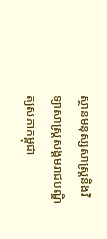ស្ថានមនុស្សសាស្ដ្រនិងវិទ្យាសាស្ដ្រសង្គមរាជបណ្ឌិត្យសភាកម្ពុជា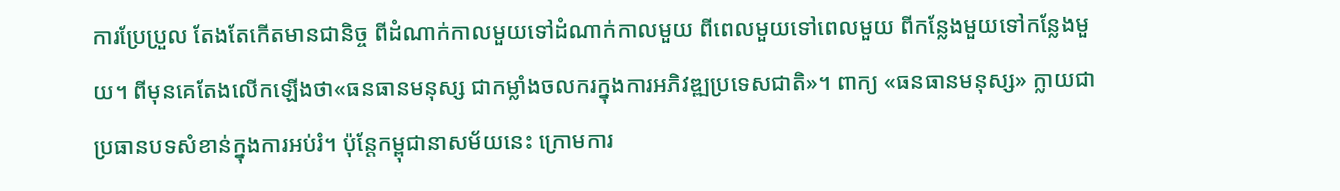ការប្រែប្រួល តែងតែកើតមានជានិច្ច ពីដំណាក់កាលមួយទៅដំណាក់កាលមួយ ពីពេលមួយទៅពេលមួយ ពីកន្លែងមួយទៅកន្លែងមួយ។ ពីមុនគេតែងលើកឡើងថា«ធនធានមនុស្ស ជាកម្លាំងចលករក្នុងការអភិវឌ្ឍប្រទេសជាតិ»។ ពាក្យ «ធនធានមនុស្ស» ក្លាយជាប្រធានបទសំខាន់ក្នុងការអប់រំ។ ប៉ុន្ដែកម្ពុជានាសម័យនេះ ក្រោមការ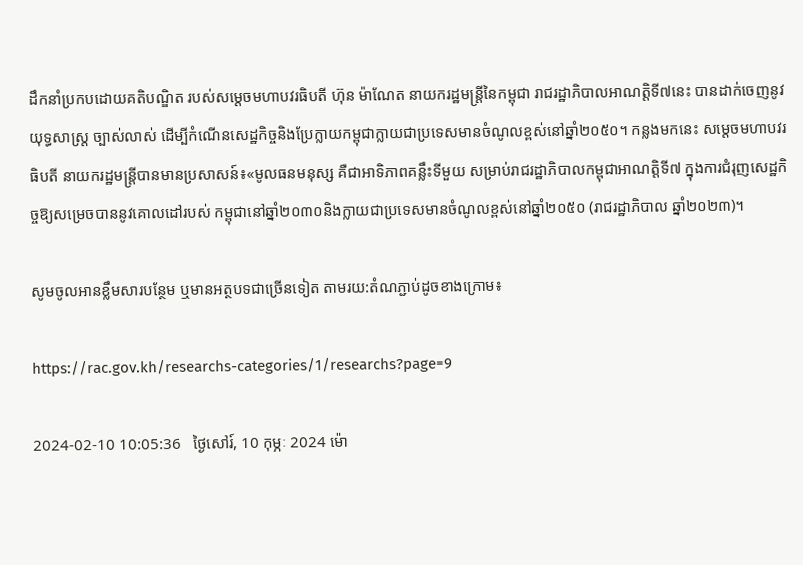ដឹកនាំប្រកបដោយគតិបណ្ឌិត របស់សម្ដេចមហាបវរធិបតី ហ៊ុន ម៉ាណែត នាយករដ្ឋមន្ដ្រីនៃកម្ពុជា រាជរដ្ឋាភិបាលអាណត្តិទី៧នេះ បានដាក់ចេញនូវយុទ្ធសាស្ដ្រ ច្បាស់លាស់ ដើម្បីកំណើនសេដ្ឋកិច្ចនិងប្រែក្លាយកម្ពុជាក្លាយជាប្រទេសមានចំណូលខ្ពស់នៅឆ្នាំ២០៥០។ កន្លងមកនេះ សម្ដេចមហាបវរធិបតី នាយករដ្ឋមន្ដ្រីបានមានប្រសាសន៍៖«មូលធនមនុស្ស គឺជាអាទិភាពគន្លឹះទីមួយ សម្រាប់រាជរដ្ឋាភិបាលកម្ពុជាអាណត្តិទី៧ ក្នុងការជំរុញសេដ្ឋកិច្ចឱ្យសម្រេចបាននូវគោលដៅរបស់ កម្ពុជានៅឆ្នាំ២០៣០និងក្លាយជាប្រទេសមានចំណូលខ្ពស់នៅឆ្នាំ២០៥០ (រាជរដ្ឋាភិបាល ឆ្នាំ២០២៣)។

សូមចូលអានខ្លឹមសារបន្ថែម ឬមានអត្ថបទជាច្រើនទៀត តាមរយ:តំណភ្ជាប់ដូចខាងក្រោម៖

https://rac.gov.kh/researchs-categories/1/researchs?page=9

2024-02-10 10:05:36   ថ្ងៃសៅរ៍, 10 កុម្ភៈ 2024 ម៉ោ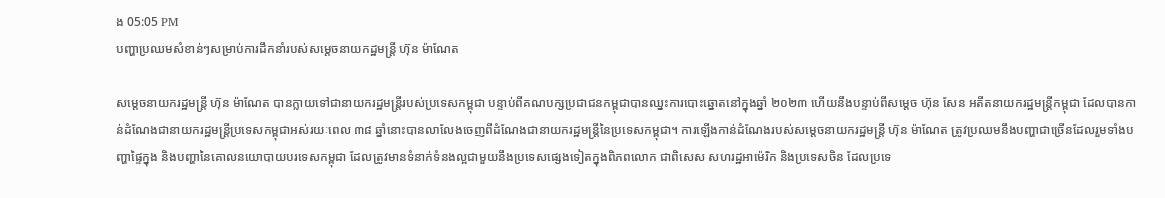ង 05:05 PM
បញ្ហាប្រឈមសំខាន់ៗសម្រាប់ការដឹកនាំរបស់សម្តេចនាយកដ្ឋមន្ត្រី ហ៊ុន ម៉ាណែត

សម្តេចនាយករដ្ឋមន្ត្រី ហ៊ុន ម៉ាណែត បានក្លាយទៅជានាយករដ្ឋមន្ត្រីរបស់ប្រទេសកម្ពុជា បន្ទាប់ពីគណបក្សប្រជាជនកម្ពុជាបានឈ្នះការបោះឆ្នោតនៅក្នុងឆ្នាំ ២០២៣ ហើយនឹងបន្ទាប់ពីសម្តេច ហ៊ុន សែន អតីតនាយករដ្ឋមន្ត្រីកម្ពុជា ដែលបានកាន់ដំណែងជានាយករដ្ឋមន្ត្រីប្រទេសកម្ពុជាអស់រយៈពេល ៣៨ ឆ្នាំនោះបានលាលែងចេញពីដំណែងជានាយករដ្ឋមន្ត្រីនៃប្រទេសកម្ពុជា។ ការឡើងកាន់ដំណែងរបស់សម្តេចនាយករដ្ឋមន្ត្រី ហ៊ុន ម៉ាណែត ត្រូវប្រឈមនឹងបញ្ហាជាច្រើនដែលរួមទាំងបញ្ហាផ្ទៃក្នុង និងបញ្ហានៃគោលនយោបាយបរទេសកម្ពុជា ដែលត្រូវមានទំនាក់ទំនងល្អជាមួយនឹងប្រទេសផ្សេងទៀតក្នុងពិភពលោក ជាពិសេស សហរដ្ឋអាម៉េរិក និងប្រទេសចិន ដែលប្រទេ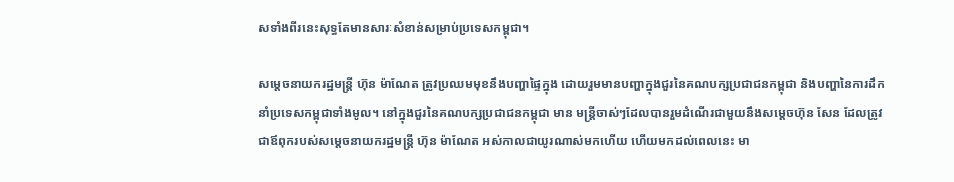សទាំងពីរនេះសុទ្ធតែមានសារៈសំខាន់សម្រាប់ប្រទេសកម្ពុជា។

សម្តេចនាយករដ្ឋមន្ត្រី ហ៊ុន ម៉ាណែត ត្រូវប្រឈមមុខនឹងបញ្ហាផ្ទៃក្នុង ដោយរួមមានបញ្ហាក្នុងជួរនៃគណបក្សប្រជាជនកម្ពុជា និងបញ្ហានៃការដឹកនាំប្រទេសកម្ពុជាទាំងមូល។ នៅក្នុងជួរនៃគណបក្សប្រជាជនកម្ពុជា មាន មន្ត្រីចាស់ៗដែលបានរួមដំណើរជាមួយនឹងសម្តេចហ៊ុន សែន ដែលត្រូវជាឪពុករបស់សម្តេចនាយករដ្ឋមន្ត្រី ហ៊ុន ម៉ាណែត អស់កាលជាយូរណាស់មកហើយ ហើយមកដល់ពេលនេះ មា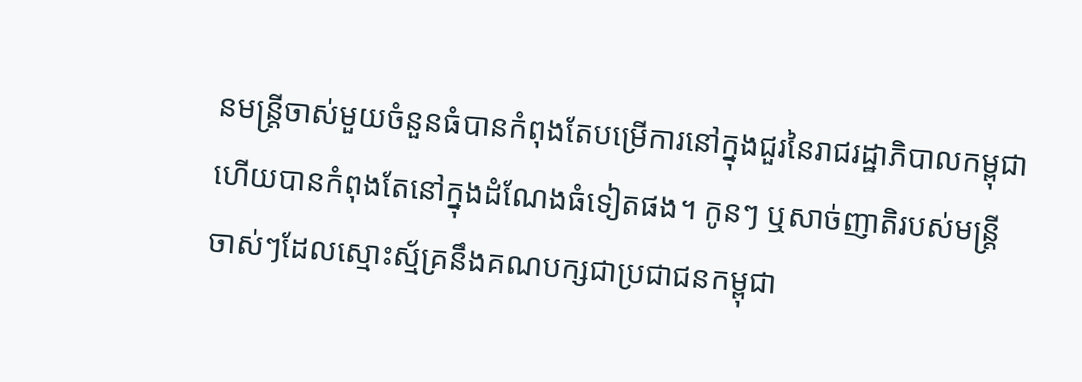នមន្ត្រីចាស់មួយចំនួនធំបានកំពុងតែបម្រើការនៅក្នុងជួរនៃរាជរដ្ឋាភិបាលកម្ពុជា ហើយបានកំពុងតែនៅក្នុងដំណែងធំទៀតផង។ កូនៗ ឬសាច់ញាតិរបស់មន្ត្រី ចាស់ៗដែលស្មោះស្ម័គ្រនឹងគណបក្សជាប្រជាជនកម្ពុជា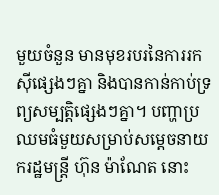មួយចំនួន មានមុខរបរនៃការរកស៊ីផ្សេងៗគ្នា និងបានកាន់កាប់ទ្រព្យសម្បត្តិផ្សេងៗគ្នា។ បញ្ហាប្រឈមធំមួយសម្រាប់សម្តេចនាយករដ្ឋមន្ត្រី ហ៊ុន ម៉ាណែត នោះ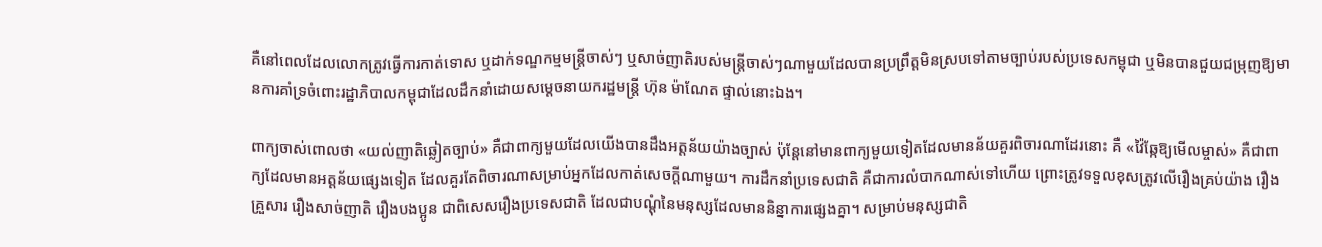គឺនៅពេលដែលលោកត្រូវធ្វើការកាត់ទោស ឬដាក់ទណ្ឌកម្មមន្ត្រីចាស់ៗ ឬសាច់ញាតិរបស់មន្ត្រីចាស់ៗណាមួយដែលបានប្រព្រឹត្តមិនស្របទៅតាមច្បាប់របស់ប្រទេសកម្ពុជា ឬមិនបានជួយជម្រុញឱ្យមានការគាំទ្រចំពោះរដ្ឋាភិបាលកម្ពុជាដែលដឹកនាំដោយសម្តេចនាយករដ្ឋមន្ត្រី ហ៊ុន ម៉ាណែត ផ្ទាល់នោះឯង។

ពាក្យចាស់ពោលថា «យល់ញាតិឆ្លៀតច្បាប់» គឺជាពាក្យមួយដែលយើងបានដឹងអត្តន័យយ៉ាងច្បាស់ ប៉ុន្តែនៅមានពាក្យមួយទៀតដែលមានន័យគួរពិចារណាដែរនោះ គឺ «វ៉ៃឆ្កែឱ្យមើលម្ចាស់» គឺជាពាក្យដែលមានអត្តន័យផ្សេងទៀត ដែលគួរតែពិចារណាសម្រាប់អ្នកដែលកាត់សេចក្តីណាមួយ។ ការដឹកនាំប្រទេសជាតិ គឺជាការលំបាកណាស់ទៅហើយ ព្រោះត្រូវទទួលខុសត្រូវលើរឿងគ្រប់យ៉ាង រឿងគ្រួសារ រឿងសាច់ញាតិ រឿងបងប្អូន ជាពិសេសរឿងប្រទេសជាតិ ដែលជាបណ្តុំនៃមនុស្សដែលមាននិន្នាការផ្សេងគ្នា។ សម្រាប់មនុស្សជាតិ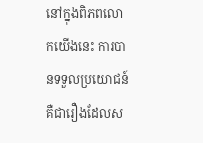នៅក្នុងពិភពលោកយើងនេះ ការបានទទួលប្រយោជន៍គឺជារឿងដែលស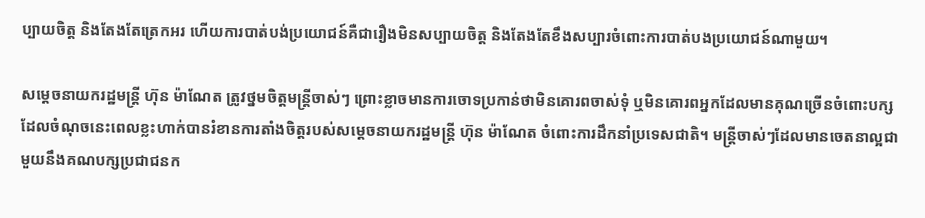ប្បាយចិត្ត និងតែងតែត្រេកអរ ហើយការបាត់បង់ប្រយោជន៍គឺជារឿងមិនសប្បាយចិត្ត និងតែងតែខឹងសប្បារចំពោះការបាត់បងប្រយោជន៍ណាមួយ។

សម្តេចនាយករដ្ឋមន្ត្រី ហ៊ុន ម៉ាណែត ត្រូវថ្នមចិត្តមន្ត្រីចាស់ៗ ព្រោះខ្លាចមានការចោទប្រកាន់ថាមិនគោរពចាស់ទុំ ឬមិនគោរពអ្នកដែលមានគុណច្រើនចំពោះបក្ស ដែលចំណុចនេះពេលខ្លះហាក់បានរំខានការតាំងចិត្តរបស់សម្តេចនាយករដ្ឋមន្ត្រី ហ៊ុន ម៉ាណែត ចំពោះការដឹកនាំប្រទេសជាតិ។ មន្ត្រីចាស់ៗដែលមានចេតនាល្អជាមួយនឹងគណបក្សប្រជាជនក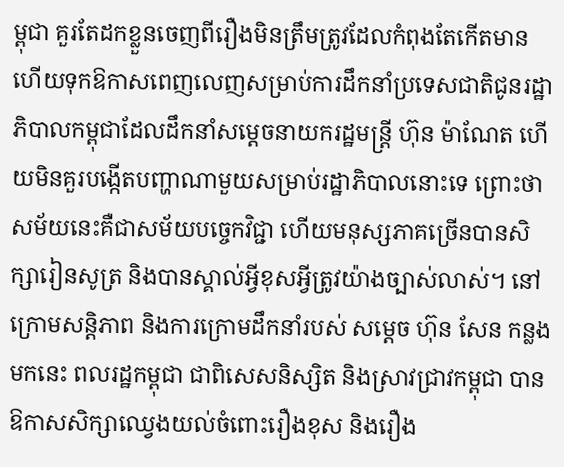ម្ពុជា គួរតែដកខ្លួនចេញពីរឿងមិនត្រឹមត្រូវដែលកំពុងតែកើតមាន ហើយទុកឱកាសពេញលេញសម្រាប់ការដឹកនាំប្រទេសជាតិជូនរដ្ឋាភិបាលកម្ពុជាដែលដឹកនាំសម្តេចនាយករដ្ឋមន្ត្រី ហ៊ុន ម៉ាណែត ហើយមិនគួរបង្កើតបញ្ហាណាមួយសម្រាប់រដ្ឋាភិបាលនោះទេ ព្រោះថាសម័យនេះគឺជាសម័យបច្ចេកវិជ្ជា ហើយមនុស្សភាគច្រើនបានសិក្សារៀនសូត្រ និងបានស្គាល់អ្វីខុសអ្វីត្រូវយ៉ាងច្បាស់លាស់។ នៅក្រោមសន្តិភាព និងការក្រោមដឹកនាំរបស់ សម្តេច ហ៊ុន សែន កន្លងមកនេះ ពលរដ្ឋកម្ពុជា ជាពិសេសនិស្សិត និងស្រាវជ្រាវកម្ពុជា បានឱកាសសិក្សាឈ្វេងយល់ចំពោះរឿងខុស និងរឿង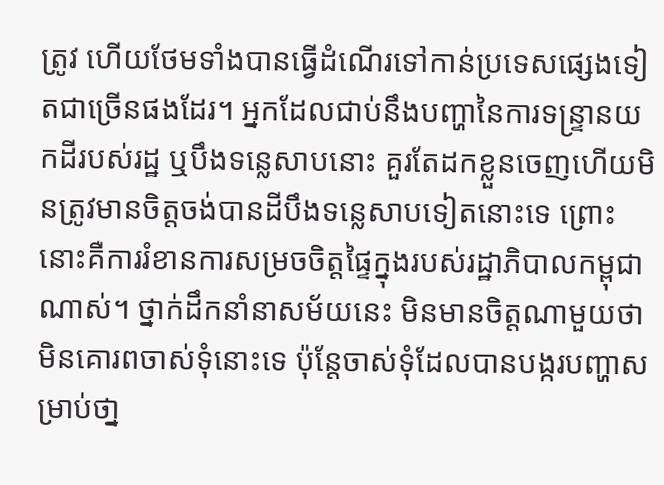ត្រូវ ហើយថែមទាំងបានធ្វើដំណើរទៅកាន់ប្រទេសផ្សេងទៀតជាច្រើនផងដែរ។ អ្នកដែលជាប់នឹងបញ្ហានៃការទន្រ្ទានយកដីរបស់រដ្ឋ ឬបឹងទន្លេសាបនោះ គួរតែដកខ្លួនចេញហើយមិនត្រូវមានចិត្តចង់បានដីបឹងទន្លេសាបទៀតនោះទេ ព្រោះនោះគឺការរំខានការសម្រចចិត្តផ្ទៃក្នុងរបស់រដ្ឋាភិបាលកម្ពុជាណាស់។ ថ្នាក់ដឹកនាំនាសម័យនេះ មិនមានចិត្តណាមួយថាមិនគោរពចាស់ទុំនោះទេ ប៉ុន្តែចាស់ទុំដែលបានបង្ករបញ្ហាសម្រាប់ថា្ន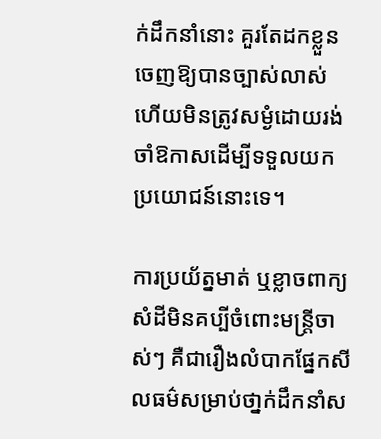ក់ដឹកនាំនោះ គួរតែដកខ្លួនចេញឱ្យបានច្បាស់លាស់ ហើយមិនត្រូវសម្ងំដោយរង់ចាំឱកាសដើម្បីទទួលយកប្រយោជន៍នោះទេ។

ការប្រយ័ត្នមាត់ ឬខ្លាចពាក្យសំដីមិនគប្បីចំពោះមន្ត្រីចាស់ៗ គឺជារឿងលំបាកផ្នែកសីលធម៌សម្រាប់ថា្នក់ដឹកនាំស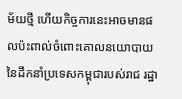ម័យថ្មី ហើយកិច្ចការនេះអាចមានផលប៉ះពាល់ចំពោះគោលនយោបាយនៃដឹកនាំប្រទេសកម្ពុជារបស់រាជ រដ្ឋា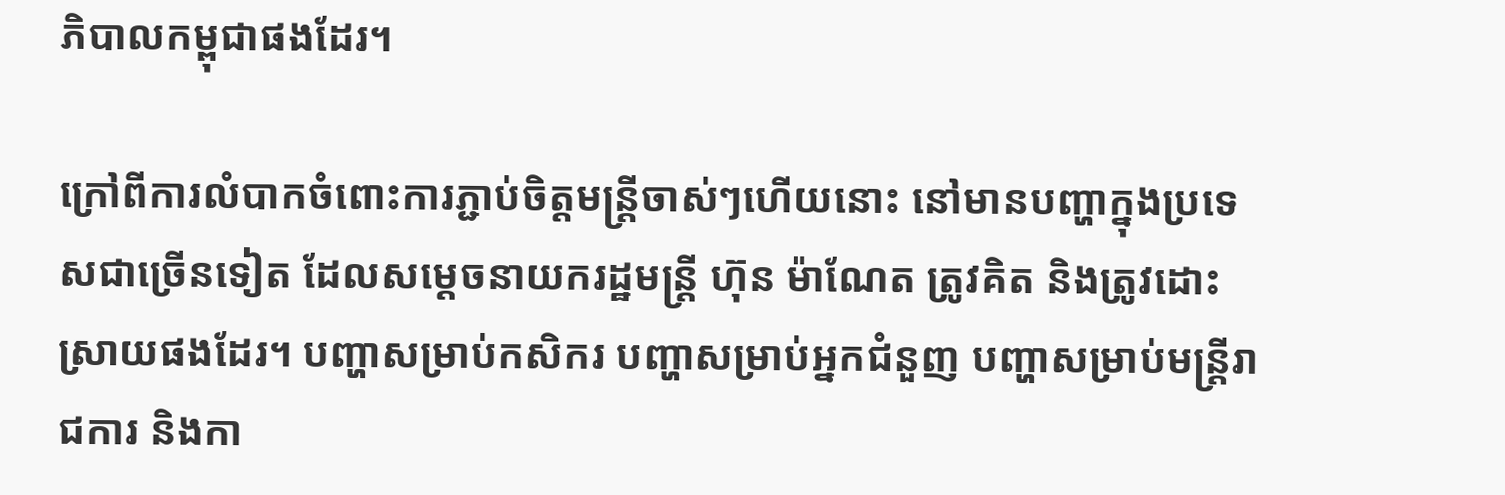ភិបាលកម្ពុជាផងដែរ។

ក្រៅពីការលំបាកចំពោះការភ្ជាប់ចិត្តមន្ត្រីចាស់ៗហើយនោះ នៅមានបញ្ហាក្នុងប្រទេសជាច្រើនទៀត ដែលសម្តេចនាយករដ្ឋមន្ត្រី ហ៊ុន ម៉ាណែត ត្រូវគិត និងត្រូវដោះស្រាយផងដែរ។ បញ្ហាសម្រាប់កសិករ បញ្ហាសម្រាប់អ្នកជំនួញ បញ្ហាសម្រាប់មន្ត្រីរាជការ និងកា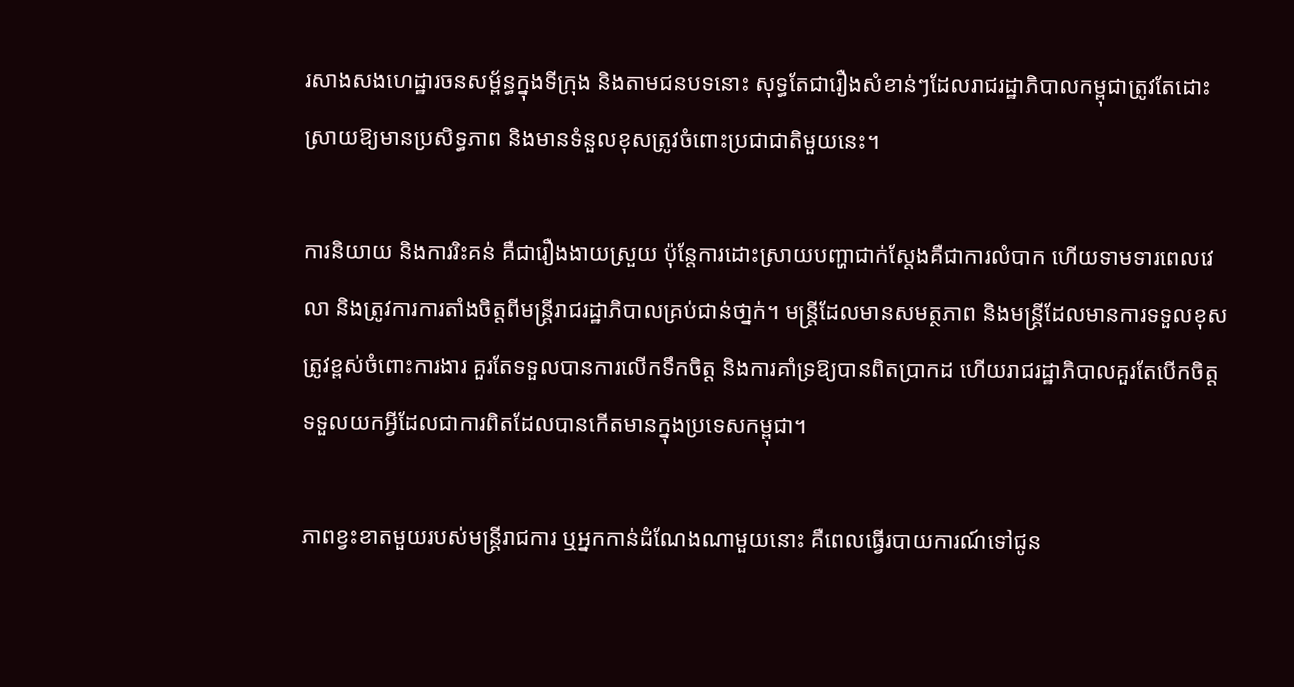រសាងសងហេដ្ឋារចនសម្ព័ន្ធក្នុងទីក្រុង និងតាមជនបទនោះ សុទ្ធតែជារឿងសំខាន់ៗដែលរាជរដ្ឋាភិបាលកម្ពុជាត្រូវតែដោះស្រាយឱ្យមានប្រសិទ្ធភាព និងមានទំនួលខុសត្រូវចំពោះប្រជាជាតិមួយនេះ។

ការនិយាយ និងការរិះគន់ គឺជារឿងងាយស្រួយ ប៉ុន្តែការដោះស្រាយបញ្ហាជាក់ស្តែងគឺជាការលំបាក ហើយទាមទារពេលវេលា និងត្រូវការការតាំងចិត្តពីមន្ត្រីរាជរដ្ឋាភិបាលគ្រប់ជាន់ថា្នក់។ មន្ត្រីដែលមានសមត្ថភាព និងមន្ត្រីដែលមានការទទួលខុសត្រូវខ្ពស់ចំពោះការងារ គួរតែទទួលបានការលើកទឹកចិត្ត និងការគាំទ្រឱ្យបានពិតប្រាកដ ហើយរាជរដ្ឋាភិបាលគួរតែបើកចិត្តទទួលយកអ្វីដែលជាការពិតដែលបានកើតមានក្នុងប្រទេសកម្ពុជា។

ភាពខ្វះខាតមួយរបស់មន្ត្រីរាជការ ឬអ្នកកាន់ដំណែងណាមួយនោះ គឺពេលធ្វើរបាយការណ៍ទៅជូន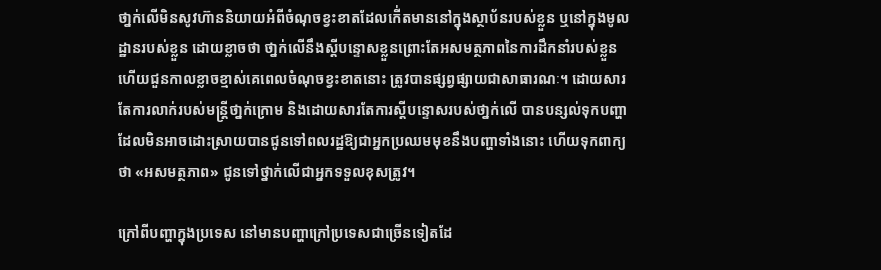ថា្នក់លើមិនសូវហ៊ាននិយាយអំពីចំណុចខ្វះខាតដែលកើ់តមាននៅក្នុងស្ថាប័នរបស់ខ្លួន ឬនៅក្នុងមូលដ្ឋានរបស់ខ្លួន ដោយខ្លាចថា ថា្នក់លើនឹងស្តីបន្ទោសខ្លួនព្រោះតែអសមត្ថភាពនៃការដឹកនាំរបស់ខ្លួន ហើយជួនកាលខ្លាចខ្មាស់គេពេលចំណុចខ្វះខាតនោះ ត្រូវបានផ្សព្វផ្សាយជាសាធារណៈ។ ដោយសារតែការលាក់របស់មន្ត្រីថា្នក់ក្រោម និងដោយសារតែការស្តីបន្ទោសរបស់ថា្នក់លើ បានបន្សល់ទុកបញ្ហាដែលមិនអាចដោះស្រាយបានជូនទៅពលរដ្ឋឱ្យជាអ្នកប្រឈមមុខនឹងបញ្ហាទាំងនោះ ហើយទុកពាក្យថា «អសមត្ថភាព» ជូនទៅថ្នាក់លើជាអ្នកទទួលខុសត្រូវ។

ក្រៅពីបញ្ហាក្នុងប្រទេស នៅមានបញ្ហាក្រៅប្រទេសជាច្រើនទៀតដែ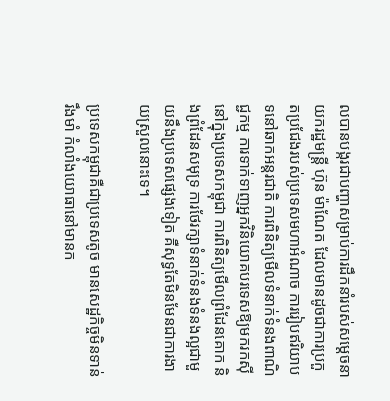លបានបង្ករជាបញ្ហាសម្រាប់ការដឹកនាំរបស់សម្តេចនាយករដ្ឋមន្ត្រី ហ៊ុន ម៉ាណែត ដែលមានដូចជាការប្រកួតប្រជែងរបស់ប្រទេសមហាអំណាច ការរៀបឥរិយាបទនៅឆាកអន្តរជាតិ ការពិនិត្យមើលទំនាក់ទំនងពាណិជ្ជកម្ម ការទាក់ទាញអ្នកវិនិយោគបរទេសឱ្យមករកស៊ីនៅក្នុងប្រទេសកម្ពុជា ការពិនិត្យមើលព្រំដែនគោក និងព្រំដែនសមុទ្រ ការថែរក្សាទំនាក់ទំនងទំនងល្អជាមួយនឹងប្រទេសផ្សេងទៀត គឺសុទ្ធតែមិនមែនជាការងាយស្រួលនោះទេ។

ប្រទេសកម្ពុជាគឺជាប្រទេសតូច មានសេដ្ឋកិច្ចមិនទាន់រឹងមាំ កំលាំងយោធានៅមានក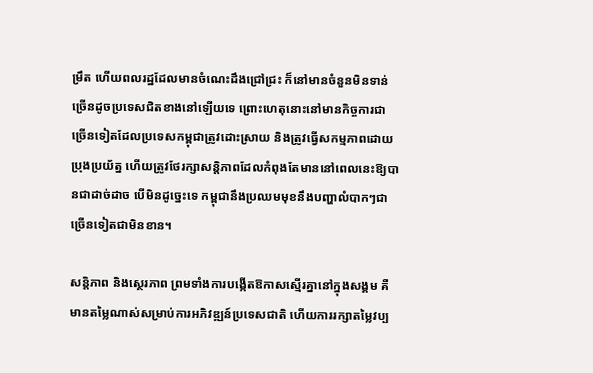ម្រឹត ហើយពលរដ្ឋដែលមានចំណេះដឹងជ្រៅជ្រះ ក៏នៅមានចំនួនមិនទាន់ច្រើនដូចប្រទេសជិតខាងនៅឡើយទេ ព្រោះហេតុនោះនៅមានកិច្ចការជាច្រើនទៀតដែលប្រទេសកម្ពុជាត្រូវដោះស្រាយ និងត្រូវធ្វើសកម្មភាពដោយប្រុងប្រយ័ត្ន ហើយត្រូវថែរក្សាសន្តិភាពដែលកំពុងតែមាននៅពេលនេះឱ្យបានជាដាច់ដាច បើមិនដូច្នេះទេ កម្ពុជានឹងប្រឈមមុខនឹងបញ្ហាលំបាកៗជាច្រើនទៀតជាមិនខាន។

សន្តិភាព និងស្ថេរភាព ព្រមទាំងការបង្កើតឱកាសស្មើរគ្នានៅក្នុងសង្គម គឺមានតម្លៃណាស់សម្រាប់ការអភិវឌ្ឍន៍ប្រទេសជាតិ ហើយការរក្សាតម្លៃវប្ប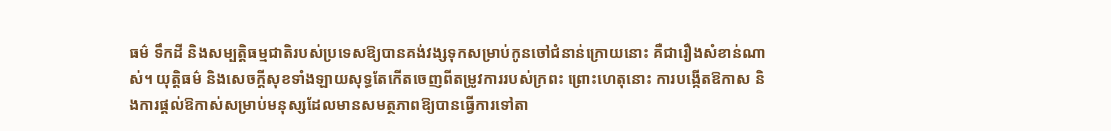ធម៌ ទឹកដី និងសម្បត្តិធម្មជាតិរបស់ប្រទេសឱ្យបានគង់វង្សទុកសម្រាប់កូនចៅជំនាន់ក្រោយនោះ គឺជារឿងសំខាន់ណាស់។ យុត្តិធម៌ និងសេចក្តីសុខទាំងឡាយសុទ្ធតែកើតចេញពីតម្រូវការរបស់ក្រពះ ព្រោះហេតុនោះ ការបង្កើតឱកាស និងការផ្តល់ឱកាស់សម្រាប់មនុស្សដែលមានសមត្ថភាពឱ្យបានធ្វើការទៅតា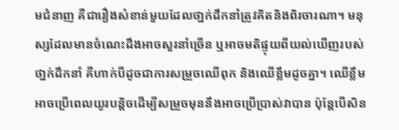មជំនាញ គឺជារឿងសំខាន់មួយដែលថា្នក់ដឹកនាំត្រូវគិតនិងពិរចារណា។ មនុស្សដែលមានចំណេះដឹងអាចសួរនាំច្រើន ឬអាចមតិផ្ទុយពីយល់ឃើញរបស់ថា្នក់ដឹកនាំ គឺហាក់បីដូចជាការសម្រួចឈើពុក និងឈើខ្លឹមដូចគ្នា។ ឈើខ្លឹមអាចប្រើពេលយូរបន្តិចដើម្បីសម្រួចមុននឹងអាចប្រើប្រាស់វាបាន ប៉ុន្តែបើសិន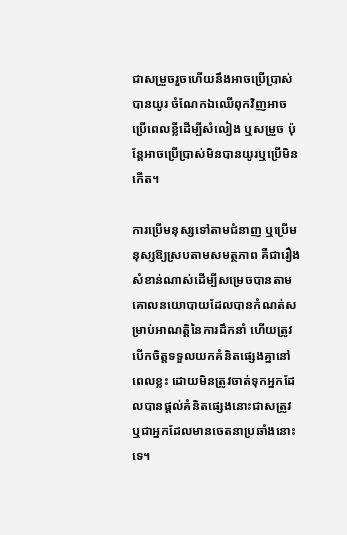ជាសម្រួចរួចហើយនឹងអាចប្រើប្រាស់បានយូរ ចំណែកឯឈើពុកវិញអាចប្រើពេលខ្លីដើម្បីសំលៀង ឬសម្រួច ប៉ុន្តែអាចប្រើប្រាស់មិនបានយូរឬប្រើមិនកើត។

ការប្រើមនុស្សទៅតាមជំនាញ ឬប្រើមនុស្សឱ្យស្របតាមសមត្ថភាព គឺជារឿងសំខាន់ណាស់ដើម្បីសម្រេចបានតាមគោលនយោបាយដែលបានកំណត់សម្រាប់អាណត្តិនៃការដឹកនាំ ហើយត្រូវបើកចិត្តទទួលយកគំនិតផ្សេងគ្នានៅពេលខ្លះ ដោយមិនត្រូវចាត់ទុកអ្នកដែលបានផ្តល់គំនិតផ្សេងនោះជាសត្រូវ ឬជាអ្នកដែលមានចេតនាប្រឆាំងនោះទេ។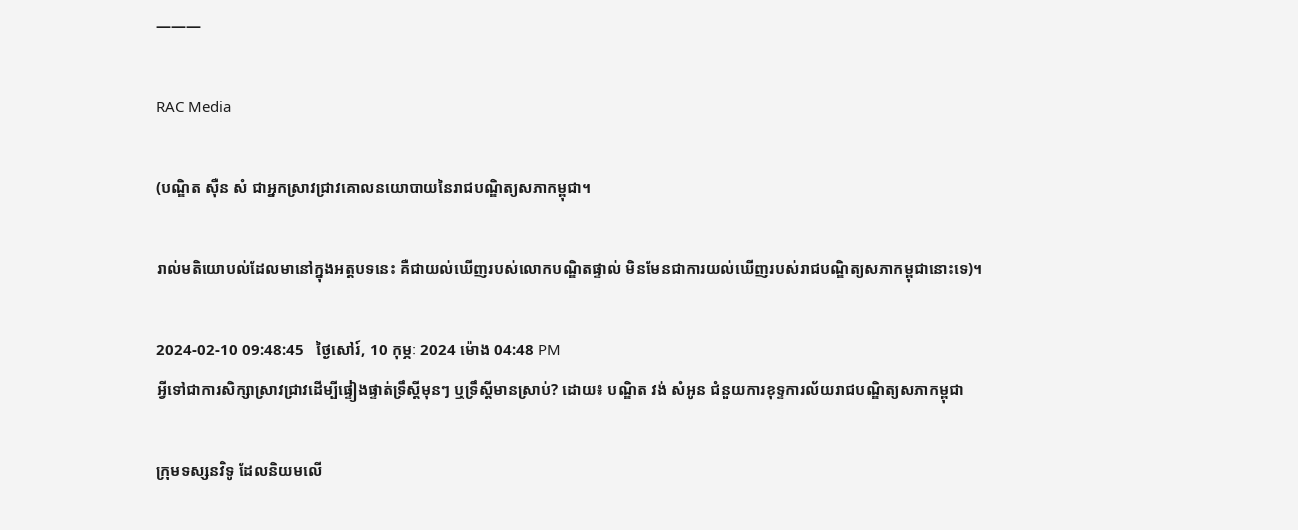———

RAC Media

(បណ្ឌិត ស៊ឺន សំ ជាអ្នកស្រាវជ្រាវគោលនយោបាយនៃរាជបណ្ឌិត្យសភាកម្ពុជា។

រាល់មតិយោបល់ដែលមានៅក្នុងអត្តបទនេះ គឺជាយល់ឃើញរបស់លោកបណ្ឌិតផ្ទាល់ មិនមែនជាការយល់ឃើញរបស់រាជបណ្ឌិត្យសភាកម្ពុជានោះទេ)។

2024-02-10 09:48:45   ថ្ងៃសៅរ៍, 10 កុម្ភៈ 2024 ម៉ោង 04:48 PM
អ្វីទៅជាការសិក្សាស្រាវជ្រាវដើម្បីផ្ទៀងផ្ទាត់ទ្រឹស្តីមុនៗ ឬទ្រឹស្តីមានស្រាប់? ដោយ៖ បណ្ឌិត វង់ សំអូន ជំនួយការខុទ្ទការល័យរាជបណ្ឌិត្យសភាកម្ពុជា

ក្រុមទស្សនវិទូ ដែលនិយមលើ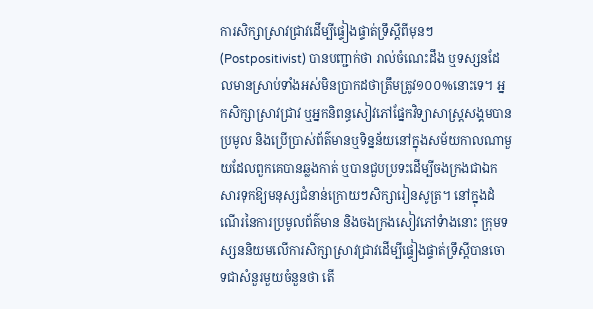ការសិក្សាស្រាវជ្រាវដើម្បីផ្ទៀងផ្ទាត់ទ្រឹស្តីពីមុនៗ (Postpositivist) បានបញ្ជាក់ថា រាល់ចំណេះដឹង ឬទស្សនដែលមានស្រាប់ទាំងអស់មិនប្រាកដថាត្រឹមត្រូវ១០០%នោះទេ។ អ្នកសិក្សាស្រាវជ្រាវ ឬអ្នកនិពន្ធសៀវភៅផ្នែកវិទ្យាសាស្ត្រសង្គមបានប្រមូល និងប្រើប្រាស់ព័ត៌មានឬទិន្នន័យនៅក្នុងសម័យកាលណាមួយដែលពួកគេបានឆ្លងកាត់ ឬបានជួបប្រទះដើម្បីចងក្រងជាឯកសារទុកឱ្យមនុស្សជំនាន់ក្រោយៗសិក្សារៀនសូត្រ។ នៅក្នុងដំណើរនៃការប្រមូលព័ត៌មាន និងចងក្រងសៀវភៅទំាងនោះ ក្រុមទស្សននិយមលើការសិក្សាស្រាវជ្រាវដើម្បីផ្ទៀងផ្ទាត់ទ្រឹស្តីបានចោទជាសំនួរមួយចំនួនថា តើ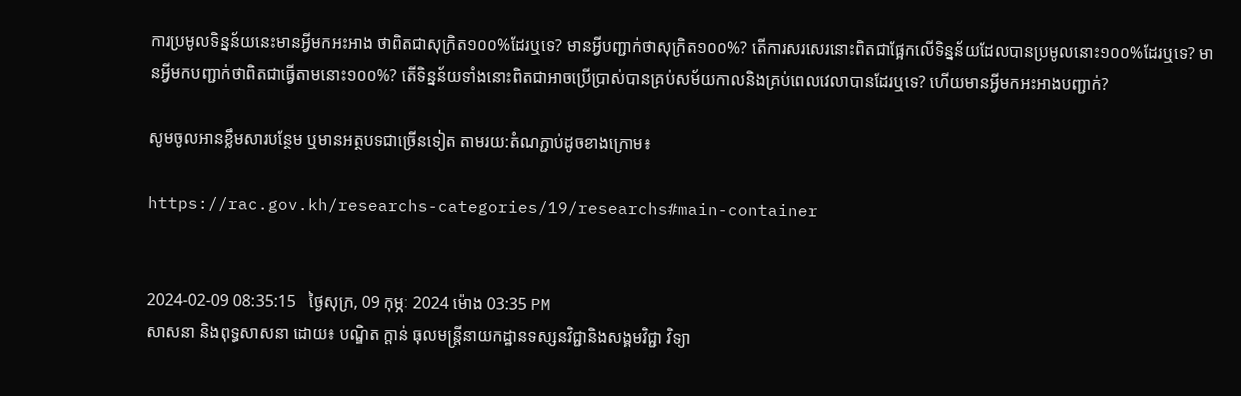ការប្រមូលទិន្នន័យនេះមានអ្វីមកអះអាង ថាពិតជាសុក្រិត១០០%ដែរឬទេ? មានអ្វីបញ្ជាក់ថាសុក្រិត១០០%? តើការសរសេរនោះពិតជាផ្អែកលើទិន្នន័យដែលបានប្រមូលនោះ១០០%ដែរឬទេ? មានអ្វីមកបញ្ជាក់ថាពិតជាធ្វើតាមនោះ១០០%? តើទិន្នន័យទាំងនោះពិតជាអាចប្រើប្រាស់បានគ្រប់សម័យកាលនិងគ្រប់ពេលវេលាបានដែរឬទេ? ហើយមានអ្វីមកអះអាងបញ្ជាក់?

សូមចូលអានខ្លឹមសារបន្ថែម ឬមានអត្ថបទជាច្រើនទៀត តាមរយ:តំណភ្ជាប់ដូចខាងក្រោម៖

https://rac.gov.kh/researchs-categories/19/researchs#main-container


2024-02-09 08:35:15   ថ្ងៃសុក្រ, 09 កុម្ភៈ 2024 ម៉ោង 03:35 PM
សាសនា និងពុទ្ធសាសនា ដោយ៖ បណ្ឌិត ក្តាន់ ធុលមន្ត្រីនាយកដ្ឋានទស្សនវិជ្ជានិងសង្គមវិជ្ជា វិទ្យា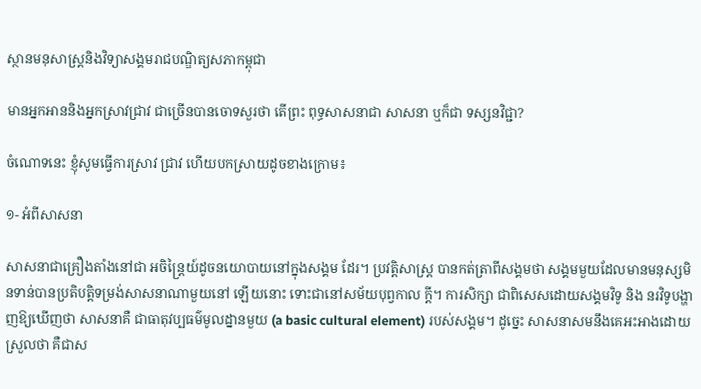ស្ថានមនុសាស្ត្រនិងវិទ្យាសង្គមរាជបណ្ឌិត្យសភាកម្ពុជា

មានអ្នកអាននិងអ្នកស្រាវជ្រាវ ជាច្រើនបានចោទសួរថា តើព្រះ ពុទ្ធសាសនាជា សាសនា ឬក៏ជា ទស្សនវិជ្ជា?

ចំណោទនេះ ខ្ញុំសូមធ្វើការស្រាវ ជ្រាវ ហើយបកស្រាយដូចខាងក្រោម៖

១- អំពីសាសនា

សាសនាជាគ្រឿងតាំងនៅជា អចិន្ដ្រៃយ៍ដូចនយោបាយនៅក្នុងសង្គម ដែរ។ ប្រវត្ដិសាស្ដ្រ បានកត់ត្រាពីសង្គមថា សង្គមមួយដែលមានមនុស្សមិនទាន់បានប្រតិបត្ដិទម្រង់សាសនាណាមួយនៅ ឡើយនោះ ទោះជានៅសម័យបុព្វកាល ក្ដី។ ការសិក្សា ជាពិសេសដោយសង្គមវិទូ និង នរវិទូបង្ហាញឱ្យឃើញថា សាសនាគឺ ជាធាតុវប្បធម៌មូលដ្នានមួយ (a basic cultural element) របស់សង្គម។ ដូច្នេះ សាសនាសមនឹងគេអះអាងដោយស្រួលថា គឺជាស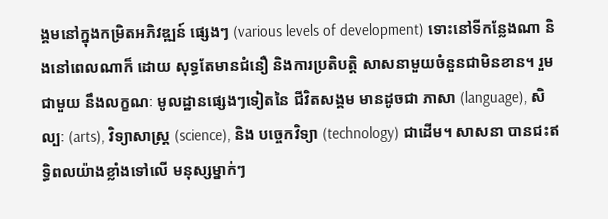ង្គមនៅក្នុងកម្រិតអភិវឌ្ឍន៍ ផ្សេងៗ (various levels of development) ទោះនៅទីកន្លែងណា និងនៅពេលណាក៏ ដោយ សុទ្ធតែមានជំនឿ និងការប្រតិបត្ដិ សាសនាមួយចំនួនជាមិនខាន។ រួមជាមួយ នឹងលក្ខណៈ មូលដ្ឋានផ្សេងៗទៀតនៃ ជីវិតសង្គម មានដូចជា ភាសា (language), សិល្បៈ (arts), វិទ្យាសាស្ដ្រ (science), និង បច្ចេកវិទ្យា (technology) ជាដើម។ សាសនា បានជះឥទ្ធិពលយ៉ាងខ្លាំងទៅលើ មនុស្សម្នាក់ៗ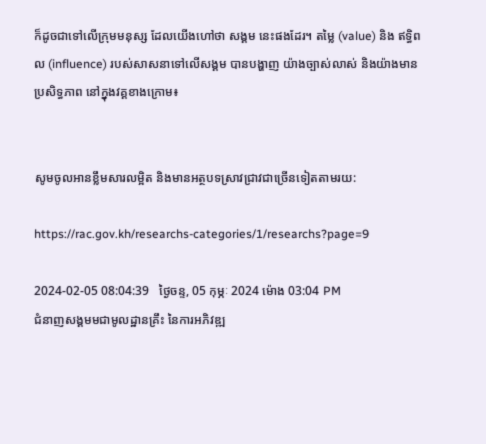ក៏ដូចជាទៅលើក្រុមមនុស្ស ដែលយើងហៅថា សង្គម នេះផងដែរ។ តម្លៃ (value) និង ឥទ្ធិពល (influence) របស់សាសនាទៅលើសង្គម បានបង្ហាញ យ៉ាងច្បាស់លាស់ និងយ៉ាងមានប្រសិទ្ធភាព នៅក្នុងវគ្គខាងក្រោម៖


សូមចូលអានខ្លឹមសារលម្អិត និងមានអត្ថបទស្រាវជ្រាវជាច្រើនទៀតតាមរយ:

https://rac.gov.kh/researchs-categories/1/researchs?page=9

2024-02-05 08:04:39   ថ្ងៃចន្ទ, 05 កុម្ភៈ 2024 ម៉ោង 03:04 PM
ជំនាញសង្គមមជាមូលដ្ឋានគ្រឹះ នៃការអភិវឌ្ឍ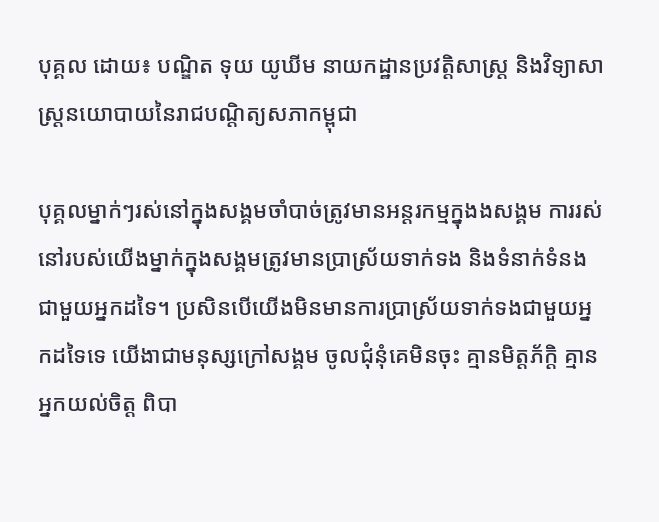បុគ្គល ដោយ៖ បណ្ឌិត ទុយ យូឃីម នាយកដ្ឋានប្រវត្តិសាស្ត្រ និងវិទ្យាសាស្ត្រនយោបាយនៃរាជបណ្ដិត្យសភាកម្ពុជា

បុគ្គលម្នាក់ៗរស់នៅក្នុងសង្គមចាំបាច់ត្រូវមានអន្តរកម្មក្នុងងសង្គម ការរស់នៅរបស់យើងម្នាក់ក្នុងសង្គមត្រូវមានប្រាស្រ័យទាក់ទង និងទំនាក់ទំនងជាមួយអ្នកដទៃ។ ប្រសិនបើយើងមិនមានការប្រាស្រ័យទាក់ទងជាមួយអ្នកដទៃទេ យើងាជាមនុស្សក្រៅសង្គម ចូលជុំនុំគេមិនចុះ គ្មានមិត្តភ័ក្តិ គ្មានអ្នកយល់ចិត្ត ពិបា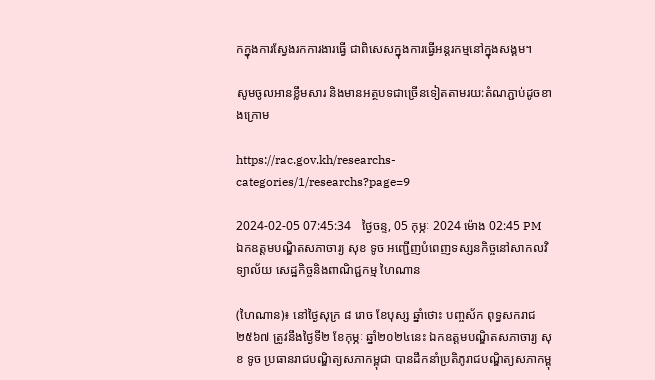កក្នុងការស្វែងរកការងារធ្វើ ជាពិសេសក្នុងការធ្វើអន្តរកម្មនៅក្នុងសង្គម។

សូមចូលអានខ្លឹមសារ និងមានអត្ថបទជាច្រើនទៀតតាមរយ:តំណភ្ជាប់ដូចខាងក្រោម

https://rac.gov.kh/researchs-categories/1/researchs?page=9

2024-02-05 07:45:34   ថ្ងៃចន្ទ, 05 កុម្ភៈ 2024 ម៉ោង 02:45 PM
ឯកឧត្ដមបណ្ឌិតសភាចារ្យ សុខ ទូច អញ្ជើញបំពេញទស្សនកិច្ចនៅសាកលវិទ្យាល័យ សេដ្ឋកិច្ចនិងពាណិជ្ជកម្ម ហៃណាន

(ហៃណាន)៖ នៅថ្ងៃសុក្រ ៨ រោច ខែបុស្ស ឆ្នាំថោះ បញ្ចស័ក ពុទ្ធសករាជ ២៥៦៧ ត្រូវនឹងថ្ងៃទី២ ខែកុម្ភៈ ឆ្នាំ២០២៤នេះ ឯកឧត្ដមបណ្ឌិតសភាចារ្យ សុខ ទូច ប្រធានរាជបណ្ឌិត្យសភាកម្ពុជា បានដឹកនាំប្រតិភូរាជបណ្ឌិត្យសភាកម្ពុ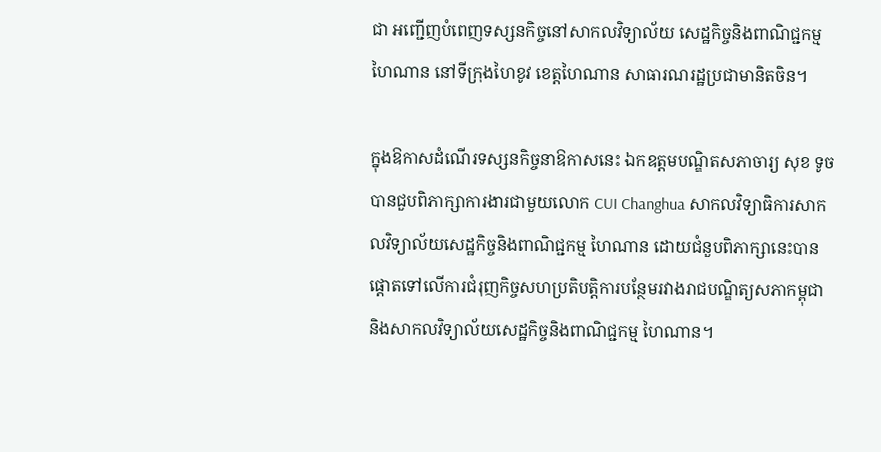ជា អញ្ជើញបំពេញទស្សនកិច្ចនៅសាកលវិទ្យាល័យ សេដ្ឋកិច្ចនិងពាណិជ្ជកម្ម ហៃណាន នៅទីក្រុងហៃខូវ ខេត្តហៃណាន សាធារណរដ្ឋប្រជាមានិតចិន។

ក្នុងឱកាសដំណើរទស្សនកិច្ចនាឱកាសនេះ ឯកឧត្ដមបណ្ឌិតសភាចារ្យ សុខ ទូច បានជួបពិភាក្សាការងារជាមួយលោក CUI Changhua សាកលវិទ្យាធិការសាកលវិទ្យាល័យសេដ្ឋកិច្ចនិងពាណិជ្ជកម្ម ហៃណាន ដោយជំនួបពិភាក្សានេះបានផ្ដោតទៅលើការជំរុញកិច្ចសហប្រតិបត្តិការបន្ថែមរវាងរាជបណ្ឌិត្យសភាកម្ពុជា និងសាកលវិទ្យាល័យសេដ្ឋកិច្ចនិងពាណិជ្ជកម្ម ហៃណាន។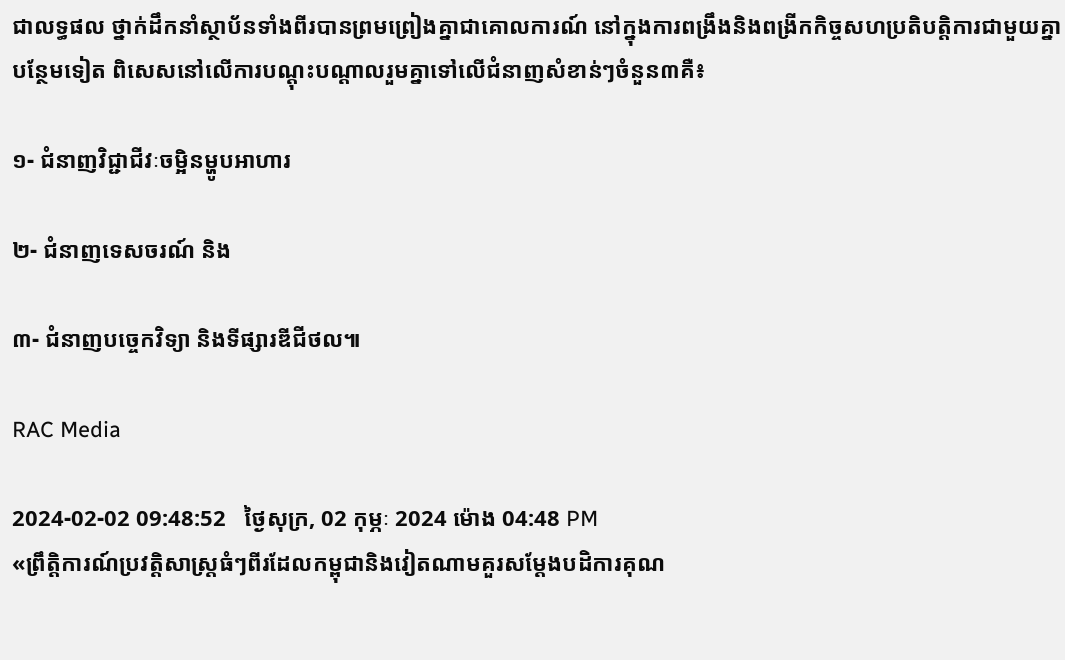ជាលទ្ធផល ថ្នាក់ដឹកនាំស្ថាប័នទាំងពីរបានព្រមព្រៀងគ្នាជាគោលការណ៍ នៅក្នុងការពង្រឹងនិងពង្រីកកិច្ចសហប្រតិបត្តិការជាមួយគ្នាបន្ថែមទៀត ពិសេសនៅលើការបណ្ដុះបណ្ដាលរួមគ្នាទៅលើជំនាញសំខាន់ៗចំនួន៣គឺ៖

១- ជំនាញវិជ្ជាជីវៈចម្អិនម្ហូបអាហារ

២- ជំនាញទេសចរណ៍ និង

៣- ជំនាញបច្ចេកវិទ្យា និងទីផ្សារឌីជីថល៕

RAC Media

2024-02-02 09:48:52   ថ្ងៃសុក្រ, 02 កុម្ភៈ 2024 ម៉ោង 04:48 PM
«ព្រឹត្តិការណ៍ប្រវត្តិសាស្ត្រធំៗពីរដែលកម្ពុជានិងវៀតណាមគួរសម្ដែងបដិការគុណ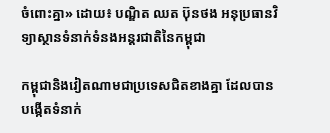ចំពោះគ្នា» ដោយ៖ បណ្ឌិត ឈត ប៊ុនថង អនុប្រធានវិទ្យាស្ថានទំនាក់ទំនងអន្តរជាតិនៃកម្ពុជា

កម្ពុជានិងវៀតណាមជាប្រទេសជិតខាងគ្នា ដែលបានបង្កើតទំនាក់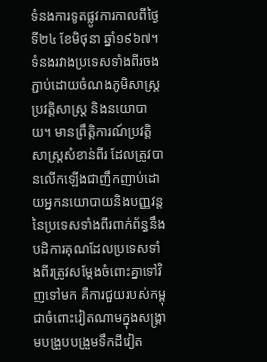ទំនងការទូតផ្លូវការកាលពីថ្ងៃទី២៤ ខែមិថុនា ឆ្នាំ១៩៦៧។ ទំនងរវាងប្រទេសទាំងពីរចងភ្ជាប់ដោយចំណងភូមិសាស្ត្រ ប្រវត្តិសាស្ត្រ និងនយោបាយ។ មានព្រឹត្តិការណ៍ប្រវត្តិសាស្ត្រសំខាន់ពីរ ដែលត្រូវបានលើកឡើងជាញឹកញាប់ដោយអ្នកនយោបាយនិងបញ្ញវន្តនៃប្រទេសទាំងពីរពាក់ព័ន្ធនឹងបដិការគុណដែលប្រទេសទាំងពីរត្រូវសម្តែងចំពោះគ្នាទៅវិញទៅមក គឺការជួយរបស់កម្ពុជាចំពោះវៀតណាមក្នុងសង្គ្រាមបង្រួបបង្រួមទឹកដីវៀត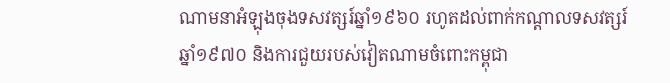ណាមនាអំឡុងចុងទសវត្សរ៍ឆ្នាំ១៩៦០ រហូតដល់ពាក់កណ្តាលទសវត្សរ៍ឆ្នាំ១៩៧០ និងការជួយរបស់វៀតណាមចំពោះកម្ពុជា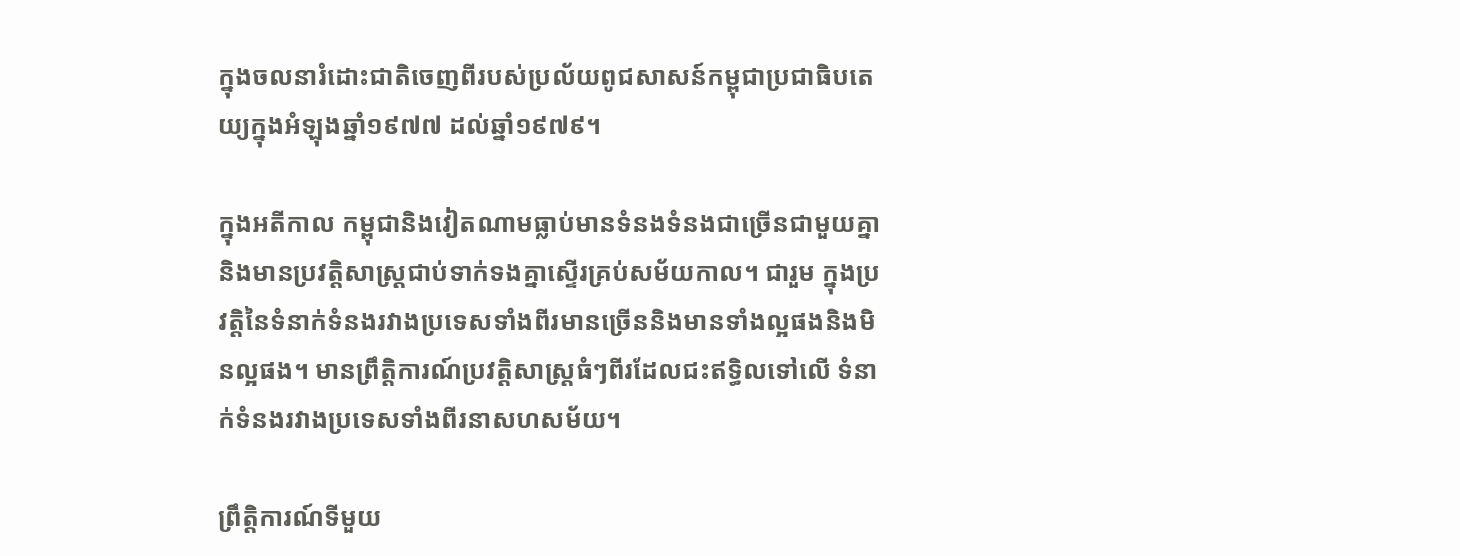ក្នុងចលនារំដោះជាតិចេញពីរបស់ប្រល័យពូជសាសន៍កម្ពុជាប្រជាធិបតេយ្យក្នុងអំឡុងឆ្នាំ១៩៧៧ ដល់ឆ្នាំ១៩៧៩។

ក្នុងអតីកាល កម្ពុជានិងវៀតណាមធ្លាប់មានទំនងទំនងជាច្រើនជាមួយគ្នា និងមានប្រវត្តិសាស្ត្រជាប់ទាក់ទងគ្នាស្ទើរគ្រប់សម័យកាល។ ជារួម ក្នុងប្រវត្តិនៃទំនាក់ទំនងរវាងប្រទេសទាំងពីរមានច្រើននិងមានទាំងល្អផងនិងមិនល្អផង។ មានព្រឹត្តិការណ៍ប្រវត្តិសាស្ត្រធំៗពីរដែលជះឥទ្ធិលទៅលើ ទំនាក់ទំនងរវាងប្រទេសទាំងពីរនាសហសម័យ។

ព្រឹត្តិការណ៍ទីមួយ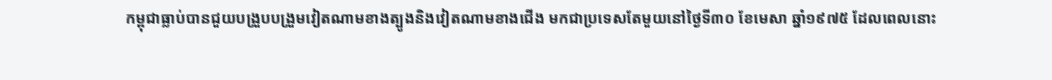កម្ពុជាធ្លាប់បានជួយបង្រួបបង្រួមវៀតណាមខាងត្បូងនិងវៀតណាមខាងជើង មកជាប្រទេសតែមួយនៅថ្ងៃទី៣០ ខែមេសា ឆ្នាំ១៩៧៥ ដែលពេលនោះ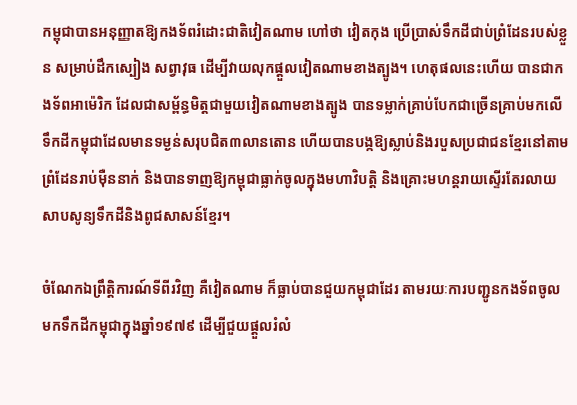កម្ពុជាបានអនុញ្ញាតឱ្យកងទ័ពរំដោះជាតិវៀតណាម ហៅថា វៀតកុង ប្រើប្រាស់ទឹកដីជាប់ព្រំដែនរបស់ខ្លួន សម្រាប់ដឹកស្បៀង សព្វាវុធ ដើម្បីវាយលុកផ្តួលវៀតណាមខាងត្បូង។ ហេតុផលនេះហើយ បានជាកងទ័ពអាម៉េរិក ដែលជាសម្ព័ន្ធមិត្តជាមួយវៀតណាមខាងត្បូង បានទម្លាក់គ្រាប់បែកជាច្រើនគ្រាប់មកលើទឹកដីកម្ពុជាដែលមានទម្ងន់សរុបជិត៣លានតោន ហើយបានបង្កឱ្យស្លាប់និងរបួសប្រជាជនខ្មែរនៅតាមព្រំដែនរាប់ម៉ឺននាក់ និងបានទាញឱ្យកម្ពុជាធ្លាក់ចូលក្នុងមហាវិបត្តិ និងគ្រោះមហន្តរាយស្ទើរតែរលាយសាបសូន្យទឹកដីនិងពូជសាសន៍ខ្មែរ។

ចំណែកឯព្រឹត្តិការណ៍ទីពីរវិញ គឺវៀតណាម ក៏ធ្លាប់បានជួយកម្ពុជាដែរ តាមរយៈការបញ្ជូនកងទ័ពចូលមកទឹកដីកម្ពុជាក្នុងឆ្នាំ១៩៧៩ ដើម្បីជួយផ្ដួលរំលំ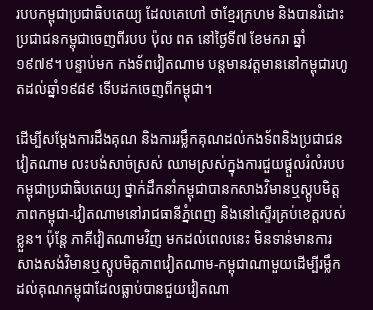របបកម្ពុជាប្រជាធិបតេយ្យ ដែលគេហៅ ថាខ្មែរក្រហម និងបានរំដោះប្រជាជនកម្ពុជាចេញពីរបប ប៉ុល ពត នៅថ្ងៃទី៧ ខែមករា ឆ្នាំ១៩៧៩។ បន្ទាប់មក កងទ័ពវៀតណាម បន្តមានវត្តមាននៅកម្ពុជារហូតដល់ឆ្នាំ១៩៨៩ ទើបដកចេញពីកម្ពុជា។

ដើម្បីសម្ដែងការដឹងគុណ និងការរម្លឹកគុណដល់កងទ័ពនិងប្រជាជនវៀតណាម លះបង់សាច់ស្រស់ ឈាមស្រស់ក្នុងការជួយផ្ដួលរំលំរបបកម្ពុជាប្រជាធិបតេយ្យ ថ្នាក់ដឹកនាំកម្ពុជាបានកសាងវិមានឬស្តូបមិត្តភាពកម្ពុជា-វៀតណាមនៅរាជធានីភ្នំពេញ និងនៅស្ទើរគ្រប់ខេត្តរបស់ខ្លួន។ ប៉ុន្តែ ភាគីវៀតណាមវិញ មកដល់ពេលនេះ មិនទាន់មានការសាងសង់វិមានឬស្តូបមិត្តភាពវៀតណាម-កម្ពុជាណាមួយដើម្បីរម្លឹកដល់គុណកម្ពុជាដែលធ្លាប់បានជួយវៀតណា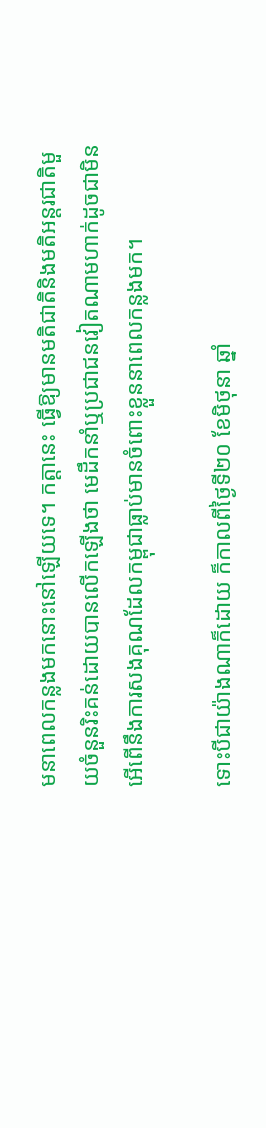មនាពេលកន្លងមកនោះនៅឡើយទេ។ កត្តានេះ ធ្វើឱ្យមានមតិជាតិនិងមតិអន្តរជាតិមួយចំនួនរិះគន់ដោយបានលើកឡើងថា មេដឹកនាំឬប្រជាជនវៀតណាមហាក់ដូចជាមិនអើពើនឹងការសងគុណដែលកម្ពុជាធ្លាប់មានចំពោះខ្លួននាពេលកន្លងមក។

ទោះបីជាយ៉ាងណាក៏ដោយ ក៏កាលពីថ្ងៃទី២០ ខែមិថុនា ឆ្នាំ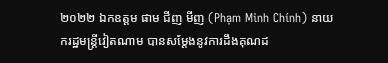២០២២ ឯកឧត្តម ផាម ជីញ មីញ (Phạm Minh Chính) នាយករដ្ឋមន្ត្រីវៀតណាម បានសម្តែងនូវការដឹងគុណដ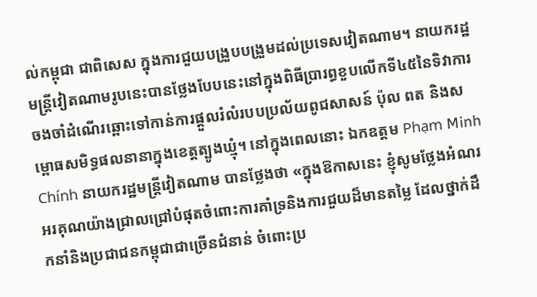ល់កម្ពុជា ជាពិសេស ក្នុងការជួយបង្រួបបង្រួមដល់ប្រទេសវៀតណាម។ នាយករដ្ឋមន្ត្រីវៀតណាមរូបនេះបានថ្លែងបែបនេះនៅក្នុងពិធីប្រារព្ធខួបលើកទី៤៥នៃទិវាការចងចាំដំណើរឆ្ពោះទៅកាន់ការផ្ដួលរំលំរបបប្រល័យពូជសាសន៍ ប៉ុល ពត និងសម្ពោធសមិទ្ធផលនានាក្នុងខេត្តត្បូងឃ្មុំ។ នៅក្នុងពេលនោះ ឯកឧត្តម Phạm Minh Chính នាយករដ្ឋមន្ត្រីវៀតណាម បានថ្លែងថា «ក្នុងឱកាសនេះ ខ្ញុំសូមថ្លែងអំណរអរគុណយ៉ាងជ្រាលជ្រៅបំផុតចំពោះការគាំទ្រនិងការជួយដ៏មានតម្លៃ ដែលថ្នាក់ដឹកនាំនិងប្រជាជនកម្ពុជាជាច្រើនជំនាន់ ចំពោះប្រ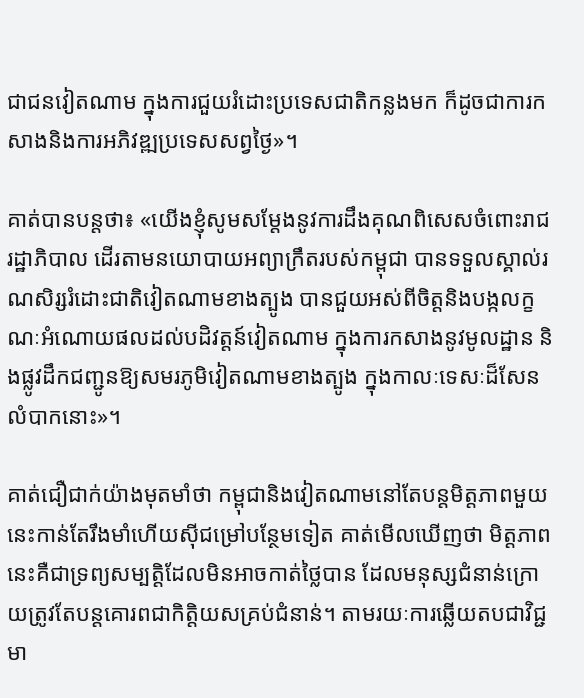ជាជនវៀតណាម ក្នុងការជួយរំដោះប្រទេសជាតិកន្លងមក ក៏ដូចជាការកសាងនិងការអភិវឌ្ឍប្រទេសសព្វថ្ងៃ»។

គាត់បានបន្តថា៖ «យើងខ្ញុំសូមសម្តែងនូវការដឹងគុណពិសេសចំពោះរាជរដ្ឋាភិបាល ដើរតាមនយោបាយអព្យាក្រឹតរបស់កម្ពុជា បានទទួលស្គាល់រណសិរ្សរំដោះជាតិវៀតណាមខាងត្បូង បានជួយអស់ពីចិត្តនិងបង្កលក្ខណៈអំណោយផលដល់បដិវត្តន៍វៀតណាម ក្នុងការកសាងនូវមូលដ្ឋាន និងផ្លូវដឹកជញ្ជូនឱ្យសមរភូមិវៀតណាមខាងត្បូង ក្នុងកាលៈទេសៈដ៏សែនលំបាកនោះ»។

គាត់ជឿជាក់យ៉ាងមុតមាំថា កម្ពុជានិងវៀតណាមនៅតែបន្តមិត្តភាពមួយនេះកាន់តែរឹងមាំហើយស៊ីជម្រៅបន្ថែមទៀត គាត់មើលឃើញថា មិត្តភាពនេះគឺជាទ្រព្យសម្បត្តិដែលមិនអាចកាត់ថ្លៃបាន ដែលមនុស្សជំនាន់ក្រោយត្រូវតែបន្តគោរពជាកិត្តិយសគ្រប់ជំនាន់។ តាមរយៈការឆ្លើយតបជាវិជ្ជមា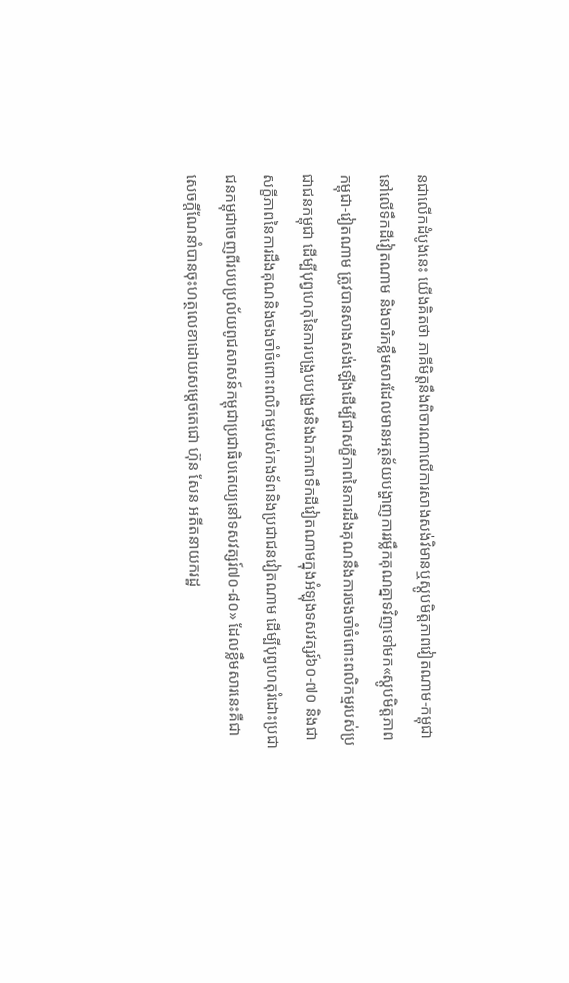នជាលើកដំបូងនេះ យើងគិតថា ភាគីមិត្តនឹងពិចារណាលើការសាងសង់វិមានឬស្តូបមិត្តភាពវៀតណាម-កម្ពុជានៅលើទឹកដីវៀតណាម និងចារិកខ្លឹមសារដែលមានអត្ថន័យបង្ហាញការរម្លឹកគុណគ្នាទវិញទៅមក«ស្តូបមិត្តភាពកម្ពុជា-វៀតណាម ត្រូវបានសាងសង់ឡើងដើម្បីជាសក្ខីភាពនៃការដឹងគុណនឹងការចងចាំចំពោះពលិកម្មរបស់ប្រជាជនកម្ពុជា ដើម្បីបុព្វហេតុនៃការបង្រួបបង្រួមនិងឯកភាពទឹកដីវៀតណាមក្នុងអំឡុងទសវត្សរ៍៦០-៧០ និងជាសក្ខីភាពនៃការដឹងគុណនិងចងចាំចំពោះពលិកម្មរបស់កងទ័ពនិងប្រជាជនវៀតណាម ដើម្បីបុព្វហេតុរំដោះប្រជាជនកម្ពុជាចេញពីរបបប្រល័យពូជសាសន៍កម្ពុជាប្រជាធិបតេយ្យនៅទសវត្សរ៍៧០-៨០» ដែលខ្លឹមសារនេះគឺជាសេចក្តីណែនាំបានចុះហត្ថលេខាដោយសម្ដេចតេជោ ហ៊ុន សែន អតីតនាយករដ្ឋ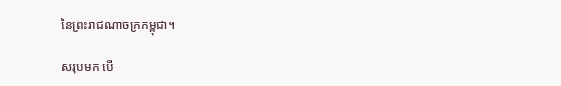នៃព្រះរាជណាចក្រកម្ពុជា។

សរុបមក បើ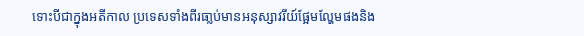ទោះបីជាក្នុងអតីកាល ប្រទេសទាំងពីរធា្លប់មានអនុស្សាវរីយ៍ផ្អែមល្ហែមផងនិង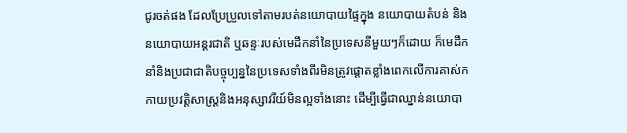ជូរចត់ផង ដែលប្រែប្រួលទៅតាមរបត់នយោបាយផ្ទៃក្នុង នយោបាយតំបន់ និងនយោបាយអន្តរជាតិ ឬឆន្ទៈរបស់មេដឹកនាំនៃប្រទេសនីមួយៗក៏ដោយ ក៏មេដឹកនាំនិងប្រជាជាតិបច្ចុប្បន្ននៃប្រទេសទាំងពីរមិនត្រូវផ្ដោតខ្លាំងពេកលើការគាស់កកាយប្រវត្តិសាស្ត្រនិងអនុស្សាវរីយ៍មិនល្អទាំងនោះ ដើម្បីធ្វើជាឈ្នាន់នយោបា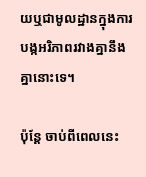យឬជាមូលដ្ឋានក្នុងការបង្កអរិភាពរវាងគ្នានឹងគ្នានោះទេ។

ប៉ុន្តែ ចាប់ពីពេលនេះ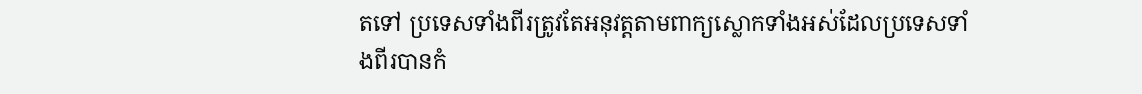តទៅ ប្រទេសទាំងពីរត្រូវតែអនុវត្តតាមពាក្យស្លោកទាំងអស់ដែលប្រទេសទាំងពីរបានកំ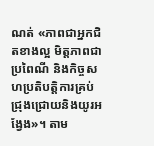ណត់ «ភាពជាអ្នកជិតខាងល្អ មិត្តភាពជាប្រពៃណី និងកិច្ចសហប្រតិបត្តិការគ្រប់ជ្រុងជ្រោយនិងយូរអង្វែង»។ តាម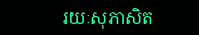រយៈសុភាសិត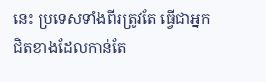នេះ ប្រទេសទាំងពីរត្រូវតែ ធ្វើជាអ្នកជិតខាងដែលកាន់តែ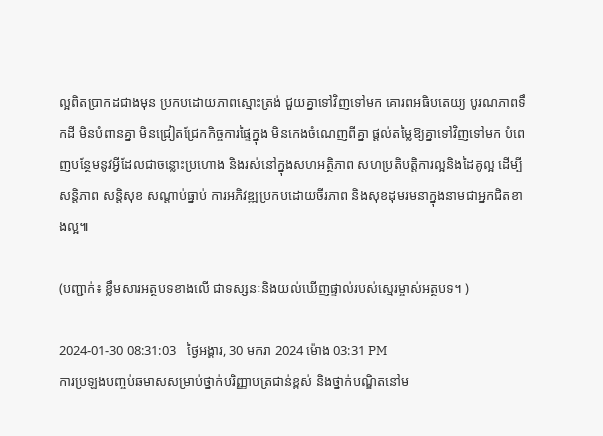ល្អពិតប្រាកដជាងមុន ប្រកបដោយភាពស្មោះត្រង់ ជួយគ្នាទៅវិញទៅមក គោរពអធិបតេយ្យ បូរណភាពទឹកដី មិនបំពានគ្នា មិនជ្រៀតជ្រែកកិច្ចការផ្ទៃក្នុង មិនកេងចំណេញពីគ្នា ផ្ដល់តម្លៃឱ្យគ្នាទៅវិញទៅមក បំពេញបន្ថែមនូវអ្វីដែលជាចន្លោះប្រហោង និងរស់នៅក្នុងសហអត្ថិភាព សហប្រតិបត្តិការល្អនិងដៃគូល្អ ដើម្បីសន្តិភាព សន្តិសុខ សណ្ដាប់ធ្នាប់ ការអភិវឌ្ឍប្រកបដោយចីរភាព និងសុខដុមរមនាក្នុងនាមជាអ្នកជិតខាងល្អ៕

(បញ្ជាក់៖ ខ្លឹមសារអត្ថបទខាងលើ ជាទស្សនៈនិងយល់ឃើញផ្ទាល់របស់ស្មេរម្ចាស់អត្ថបទ។ )

2024-01-30 08:31:03   ថ្ងៃអង្គារ, 30 មករា 2024 ម៉ោង 03:31 PM
ការប្រឡងបញ្ចប់ឆមាសសម្រាប់ថ្នាក់បរិញ្ញាបត្រជាន់ខ្ពស់ និងថ្នាក់បណ្ឌិតនៅម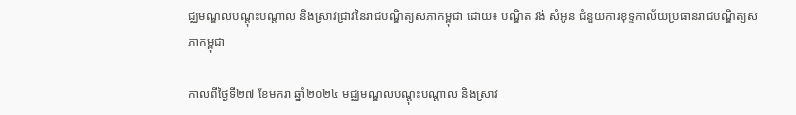ជ្ឈមណ្ឌលបណ្តុះបណ្តាល និងស្រាវជ្រាវនៃរាជបណ្ឌិត្យសភាកម្ពុជា ដោយ៖ បណ្ឌិត វង់ សំអូន ជំនួយការខុទ្ទកាល័យប្រធានរាជបណ្ឌិត្យសភាកម្ពុជា

កាលពីថ្ងៃទី២៧ ខែមករា ឆ្នាំ២០២៤ មជ្ឈមណ្ឌលបណ្តុះបណ្តាល និងស្រាវ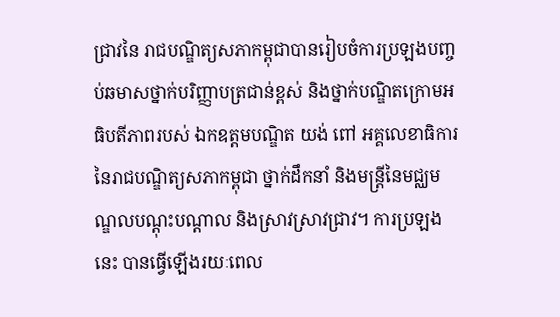ជ្រាវនៃ រាជបណ្ឌិត្យសភាកម្ពុជាបានរៀបចំការប្រឡងបញ្ចប់ឆមាសថ្នាក់បរិញ្ញាបត្រជាន់ខ្ពស់ និងថ្នាក់បណ្ឌិតក្រោមអធិបតីភាពរបស់ ឯកឧត្តមបណ្ឌិត យង់ ពៅ អគ្គលេខាធិការនៃរាជបណ្ឌិត្យសភាកម្ពុជា ថ្នាក់ដឹកនាំ និងមន្ត្រីនៃមជ្ឈមណ្ឌលបណ្ដុះបណ្តាល និងស្រាវស្រាវជ្រាវ។ ការប្រឡងនេះ បានធ្វើឡើងរយៈពេល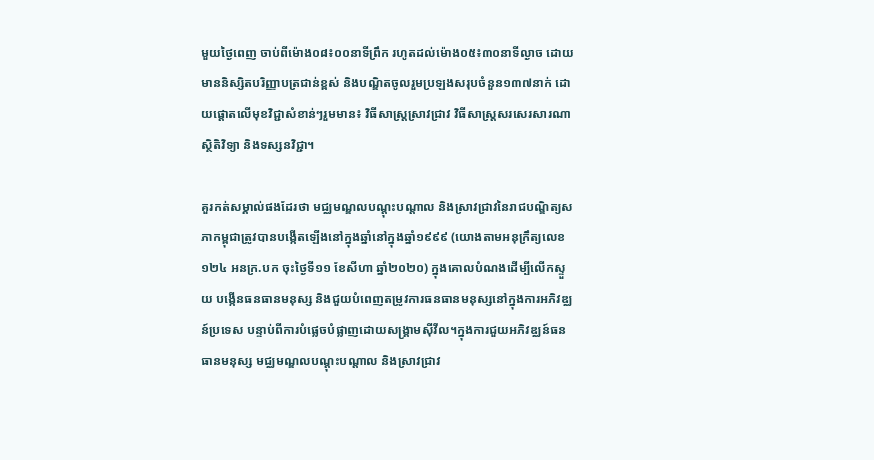មួយថ្ងៃពេញ ចាប់ពីម៉ោង០៨៖០០នាទីព្រឹក រហូតដល់ម៉ោង០៥៖៣០នាទីល្ងាច ដោយមាននិស្សិតបរិញ្ញាបត្រជាន់ខ្ពស់ និងបណ្ឌិតចូលរួមប្រឡងសរុបចំនួន១៣៧នាក់ ដោយផ្តោតលើមុខវិជ្ជាសំខាន់ៗរួមមាន៖ វិធីសាស្ត្រស្រាវជ្រាវ វិធីសាស្ត្រសរសេរសារណា ស្ថិតិវិទ្យា និងទស្សនវិជ្ជា។

គួរកត់សម្គាល់ផងដែរថា មជ្ឈមណ្ឌលបណ្តុះបណ្តាល និងស្រាវជ្រាវនៃរាជបណ្ឌិត្យសភាកម្ពុជាត្រូវបានបង្កើតឡើងនៅក្នុងឆ្នាំនៅក្នុងឆ្នាំ១៩៩៩ (យោងតាមអនុក្រឹត្យលេខ១២៤ អនក្រ.បក ចុះថ្ងៃទី១១ ខែសីហា ឆ្នាំ២០២០) ក្នុងគោលបំណងដើម្បីលើកស្ទួយ បង្កើនធនធានមនុស្ស និងជួយបំពេញតម្រូវការធនធានមនុស្សនៅក្នុងការអភិវឌ្ឈន៍ប្រទេស បន្ទាប់ពីការបំផ្លេចបំផ្លាញដោយសង្គ្រាមស៊ីវីល។ក្នុងការជួយអភិវឌ្ឈន៍ធនធានមនុស្ស មជ្ឈមណ្ឌលបណ្តុះបណ្តាល និងស្រាវជ្រាវ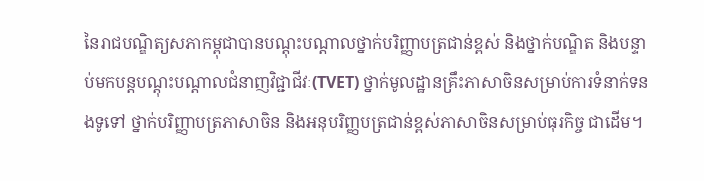នៃរាជបណ្ឌិត្យសភាកម្ពុជាបានបណ្តុះបណ្តាលថ្នាក់បរិញ្ញាបត្រជាន់ខ្ពស់ និងថ្នាក់បណ្ឌិត និងបន្ទាប់មកបន្តបណ្តុះបណ្តាលជំនាញវិជ្ជាជីវៈ(TVET) ថ្នាក់មូលដ្ឋានគ្រឹះភាសាចិនសម្រាប់ការទំនាក់ទនងទូទៅ ថ្នាក់បរិញ្ញាបត្រភាសាចិន និងអនុបរិញ្ញបត្រជាន់ខ្ពស់ភាសាចិនសម្រាប់ធុរកិច្ច ជាដើម។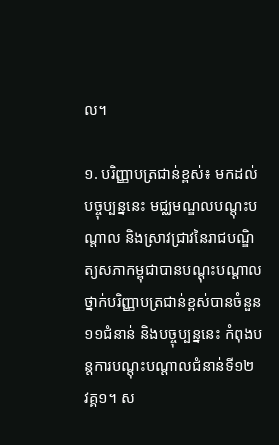ល។

១. បរិញ្ញាបត្រជាន់ខ្ពស់៖ មកដល់បច្ចុប្បន្ននេះ មជ្ឈមណ្ឌលបណ្តុះបណ្តាល និងស្រាវជ្រាវនៃរាជបណ្ឌិត្យសភាកម្ពុជាបានបណ្តុះបណ្តាលថ្នាក់បរិញ្ញាបត្រជាន់ខ្ពស់បានចំនួន១១ជំនាន់ និងបច្ចុប្បន្ននេះ កំពុងបន្តការបណ្តុះបណ្តាលជំនាន់ទី១២ វគ្គ១។ ស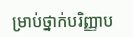ម្រាប់ថ្នាក់បរិញ្ញាប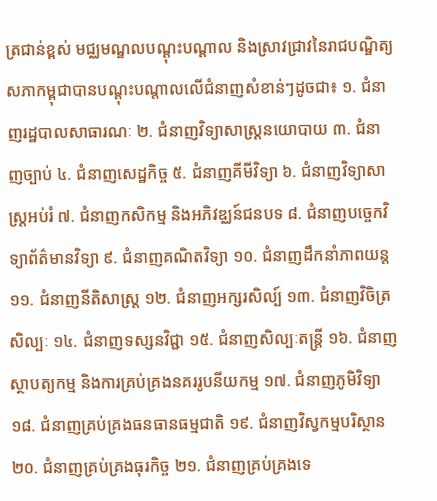ត្រជាន់ខ្ពស់ មជ្ឈមណ្ឌលបណ្តុះបណ្តាល និងស្រាវជ្រាវនៃរាជបណ្ឌិត្យសភាកម្ពុជាបានបណ្តុះបណ្តាលលើជំនាញសំខាន់ៗដូចជា៖ ១. ជំនាញរដ្ឋបាលសាធារណៈ ២. ជំនាញវិទ្យាសាស្ត្រនយោបាយ ៣. ជំនាញច្បាប់ ៤. ជំនាញសេដ្ឋកិច្ច ៥. ជំនាញគីមីវិទ្យា ៦. ជំនាញវិទ្យាសាស្ត្រអប់រំ ៧. ជំនាញកសិកម្ម និងអភិវឌ្ឈន៍ជនបទ ៨. ជំនាញបច្ចេកវិទ្យាព័ត៌មានវិទ្យា ៩. ជំនាញគណិតវិទ្យា ១០. ជំនាញដឹកនាំភាពយន្ត ១១. ជំនាញនីតិសាស្ត្រ ១២. ជំនាញអក្សរសិល្ប៍ ១៣. ជំនាញវិចិត្រសិល្បៈ ១៤. ជំនាញទស្សនវិជ្ជា ១៥. ជំនាញសិល្បៈតន្រ្តី ១៦. ជំនាញស្ថាបត្យកម្ម និងការគ្រប់គ្រងនគររូបនីយកម្ម ១៧. ជំនាញភូមិវិទ្យា ១៨. ជំនាញគ្រប់គ្រងធនធានធម្មជាតិ ១៩. ជំនាញវិស្វកម្មបរិស្ថាន ២០. ជំនាញគ្រប់គ្រងធុរកិច្ច ២១. ជំនាញគ្រប់គ្រងទេ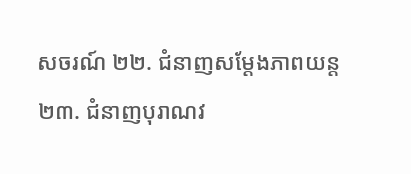សចរណ៍ ២២. ជំនាញសម្តែងភាពយន្ត ២៣. ជំនាញបុរាណវ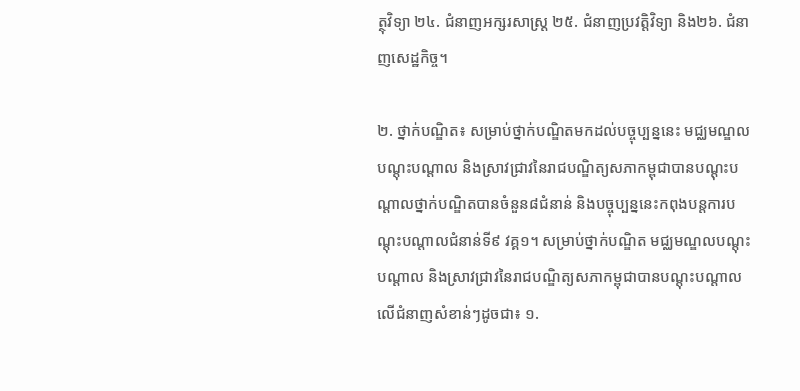ត្ថុវិទ្យា ២៤. ជំនាញអក្សរសាស្ត្រ ២៥. ជំនាញប្រវត្តិវិទ្យា និង២៦. ជំនាញសេដ្ឋកិច្ច។

២. ថ្នាក់បណ្ឌិត៖ សម្រាប់ថ្នាក់បណ្ឌិតមកដល់បច្ចុប្បន្ននេះ មជ្ឈមណ្ឌលបណ្តុះបណ្តាល និងស្រាវជ្រាវនៃរាជបណ្ឌិត្យសភាកម្ពុជាបានបណ្តុះបណ្តាលថ្នាក់បណ្ឌិតបានចំនួន៨ជំនាន់ និងបច្ចុប្បន្ននេះកពុងបន្តការបណ្តុះបណ្តាលជំនាន់ទី៩ វគ្គ១។ សម្រាប់ថ្នាក់បណ្ឌិត មជ្ឈមណ្ឌលបណ្តុះបណ្តាល និងស្រាវជ្រាវនៃរាជបណ្ឌិត្យសភាកម្ពុជាបានបណ្តុះបណ្តាលលើជំនាញសំខាន់ៗដូចជា៖ ១.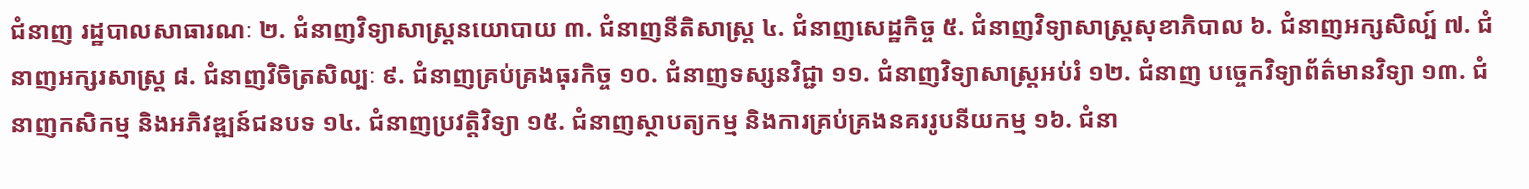ជំនាញ រដ្ឋបាលសាធារណៈ ២. ជំនាញវិទ្យាសាស្ត្រនយោបាយ ៣. ជំនាញនីតិសាស្ត្រ ៤. ជំនាញសេដ្ឋកិច្ច ៥. ជំនាញវិទ្យាសាស្ត្រសុខាភិបាល ៦. ជំនាញអក្សសិល្ប៍ ៧. ជំនាញអក្សរសាស្ត្រ ៨. ជំនាញវិចិត្រសិល្បៈ ៩. ជំនាញគ្រប់គ្រងធុរកិច្ច ១០. ជំនាញទស្សនវិជ្ជា ១១. ជំនាញវិទ្យាសាស្រ្តអប់រំ ១២. ជំនាញ បច្ចេកវិទ្យាព័ត៌មានវិទ្យា ១៣. ជំនាញកសិកម្ម និងអភិវឌ្ឍន៍ជនបទ ១៤. ជំនាញប្រវត្តិវិទ្យា ១៥. ជំនាញស្ថាបត្យកម្ម និងការគ្រប់គ្រងនគររូបនីយកម្ម ១៦. ជំនា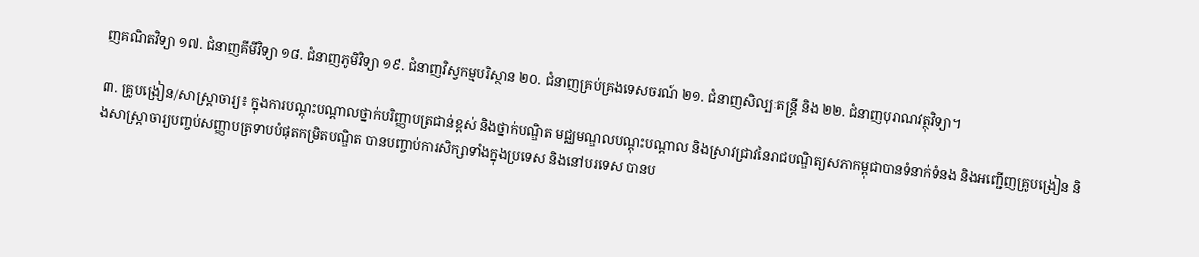ញគណិតវិទ្យា ១៧. ជំនាញគីមីវិទ្យា ១៨. ជំនាញភូមិវិទ្យា ១៩. ជំនាញវិស្វកម្មបរិស្ថាន ២០. ជំនាញគ្រប់គ្រងទេសចរណ៍ ២១. ជំនាញសិល្បៈតន្ត្រី និង ២២. ជំនាញបុរាណវត្ថុវិទ្យា។

៣. គ្រូបង្រៀន/សាស្ត្រាចារ្យ៖ ក្នុងការបណ្តុះបណ្តាលថ្នាក់បរិញ្ញាបត្រជាន់ខ្ពស់ និងថ្នាក់បណ្ឌិត មជ្ឈមណ្ឌលបណ្តុះបណ្តាល និងស្រាវជ្រាវនៃរាជបណ្ឌិត្យសភាកម្ពុជាបានទំនាក់ទំនង និងអញ្ជើញគ្រូបង្រៀន និងសាស្ត្រាចារ្យបញ្ចប់សញ្ញាបត្រទាបបំផុតកម្រិតបណ្ឌិត បានបញ្ចាប់ការសិក្សាទាំងក្នុងប្រទេស និងនៅបរទេស បានប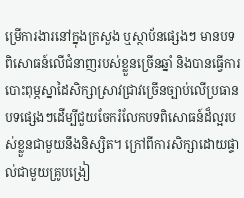ម្រើការងារនៅក្នុងក្រសួង ឬស្ថាប័នផ្សេងៗ មានបទពិសោធន៍លើជំនាញរបស់ខ្លួនច្រើនឆ្នាំ និងបានធ្វើការបោះពុម្ភស្នាដៃសិក្សាស្រាវជ្រាវច្រើនច្បាប់លើប្រធានបទផ្សេងៗដើម្បីជួយចែករំលែកបទពិសោធន៍ដ៏ល្អរបស់ខ្លួនជាមួយនឹងនិស្សិត។ ក្រៅពីការសិក្សាដោយផ្ទាល់ជាមួយគ្រូបង្រៀ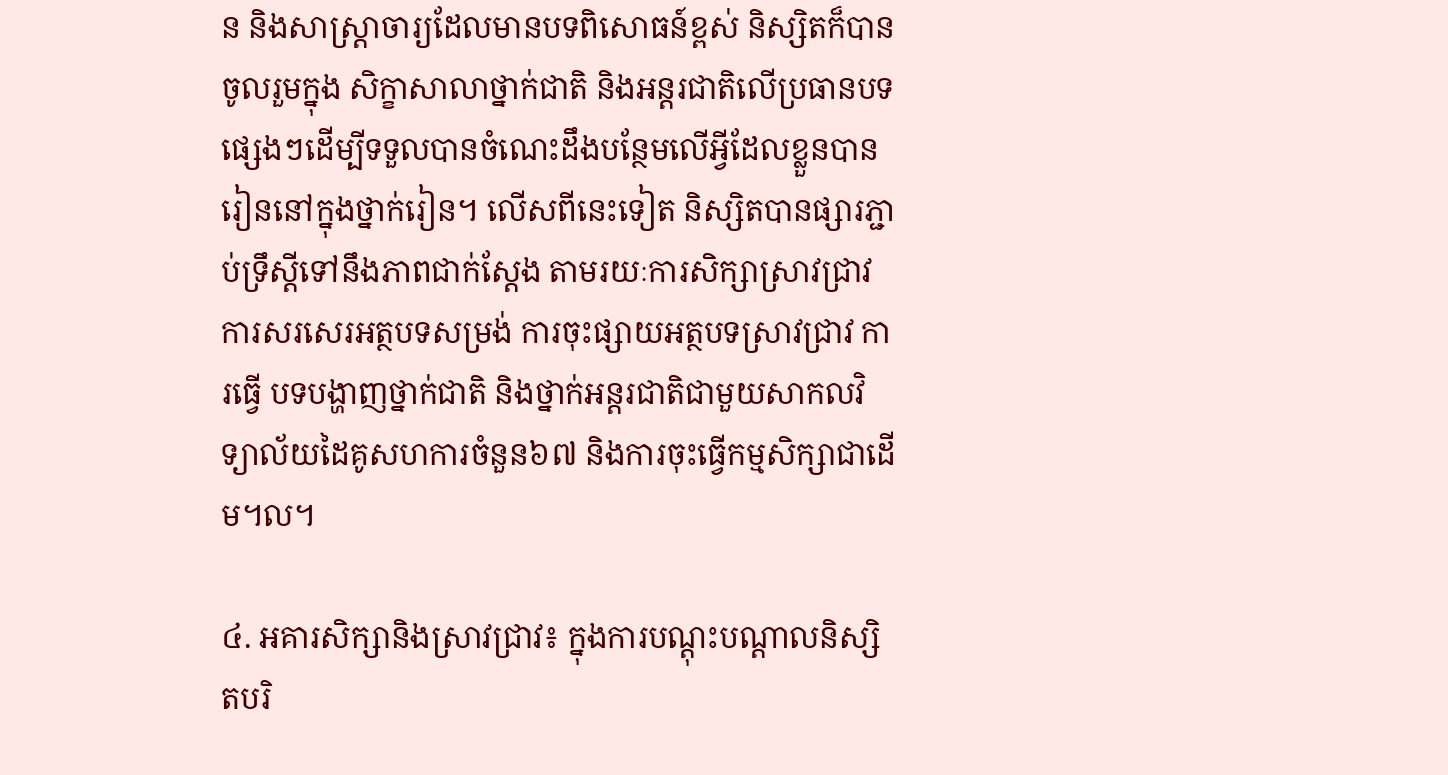ន និងសាស្ត្រាចារ្យដែលមានបទពិសោធន៍ខ្ពស់ និស្សិតក៏បានចូលរួមក្នុង សិក្ខាសាលាថ្នាក់ជាតិ និងអន្តរជាតិលើប្រធានបទផ្សេងៗដើម្បីទទួលបានចំណេះដឹងបន្ថែមលើអ្វីដែលខ្លួនបានរៀននៅក្នុងថ្នាក់រៀន។ លើសពីនេះទៀត និស្សិតបានផ្សារភ្ជាប់ទ្រឹស្តីទៅនឹងភាពជាក់ស្តែង តាមរយៈការសិក្សាស្រាវជ្រាវ ការសរសេរអត្ថបទសម្រង់ ការចុះផ្សាយអត្ថបទស្រាវជ្រាវ ការធ្វើ បទបង្ហាញថ្នាក់ជាតិ និងថ្នាក់អន្តរជាតិជាមួយសាកលវិទ្យាល័យដៃគូសហការចំនួន៦៧ និងការចុះធ្វើកម្មសិក្សាជាដើម។ល។

៤. អគារសិក្សានិងស្រាវជ្រាវ៖ ក្នុងការបណ្តុះបណ្តាលនិស្សិតបរិ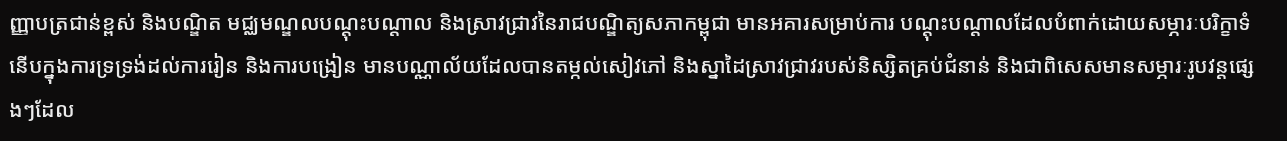ញ្ញាបត្រជាន់ខ្ពស់ និងបណ្ឌិត មជ្ឈមណ្ឌលបណ្តុះបណ្តាល និងស្រាវជ្រាវនៃរាជបណ្ឌិត្យសភាកម្ពុជា មានអគារសម្រាប់ការ បណ្តុះបណ្តាលដែលបំពាក់ដោយសម្ភារៈបរិក្ខាទំនើបក្នុងការទ្រទ្រង់ដល់ការរៀន និងការបង្រៀន មានបណ្ណាល័យដែលបានតម្កល់សៀវភៅ និងស្នាដៃស្រាវជ្រាវរបស់និស្សិតគ្រប់ជំនាន់ និងជាពិសេសមានសម្ភារៈរូបវន្តផ្សេងៗដែល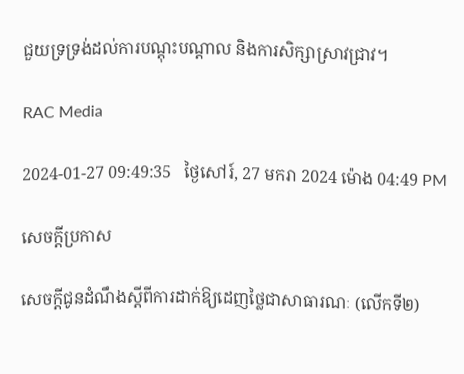ជួយទ្រទ្រង់ដល់ការបណ្តុះបណ្តាល និងការសិក្សាស្រាវជ្រាវ។

RAC Media

2024-01-27 09:49:35   ថ្ងៃសៅរ៍, 27 មករា 2024 ម៉ោង 04:49 PM

សេចក្តីប្រកាស

សេចក្តីជូនដំណឹងស្តីពីការដាក់ឱ្យដេញថ្លៃជាសាធារណៈ (លើកទី២)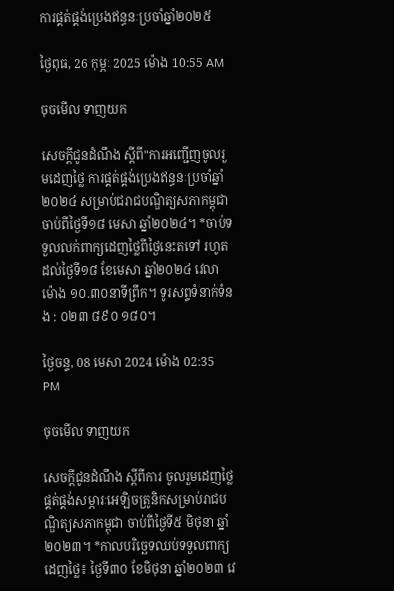ការផ្គត់ផ្គង់ប្រេងឥន្ធនៈប្រចាំឆ្នាំ២០២៥

ថ្ងៃពុធ, 26 កុម្ភៈ 2025 ម៉ោង 10:55 AM

ចុចមើល ទាញយក

សេចក្ដីជូនដំណឹង ស្តីពី"ការអញ្ជើញចូលរួមដេញថ្លៃ ការផ្គត់ផ្គង់ប្រេងឥន្ធនៈប្រចាំឆ្នាំ២០២៤ សម្រាប់ជរាជបណ្ឌិត្យសភាកម្ពុជា ចាប់ពីថ្ងៃទី១៨ មេសា ឆ្នាំ២០២៤។ *ចាប់ទទួលលក់ពាក្យដេញថ្លៃពីថ្ងៃនេះតទៅ រហូតដល់ថ្ងៃទី១៨ ខែមេសា ឆ្នាំ២០២៤ វេលាម៉ោង ១០.៣០នាទីព្រឹក។ ទូរសព្ទទំនាក់ទំនង : ០២៣ ៨៩០ ១៨០។

ថ្ងៃចន្ទ, 08 មេសា 2024 ម៉ោង 02:35 PM

ចុចមើល ទាញយក

សេចក្ដីជូនដំណឹង ស្តីពីការ ចូលរួមដេញថ្លៃ ផ្គត់ផ្គង់សម្ភារៈអេឡិចត្រូនិកសម្រាប់រាជបណ្ឌិត្យសភាកម្ពុជា ចាប់ពីថ្ងៃទី៥ មិថុនា ឆ្នាំ២០២៣។ *កាលបរិច្ឆេទឈប់ទទួលពាក្យដេញថ្លៃ៖ ថ្ងៃទី៣០ ខែមិថុនា ឆ្នាំ២០២៣ វេ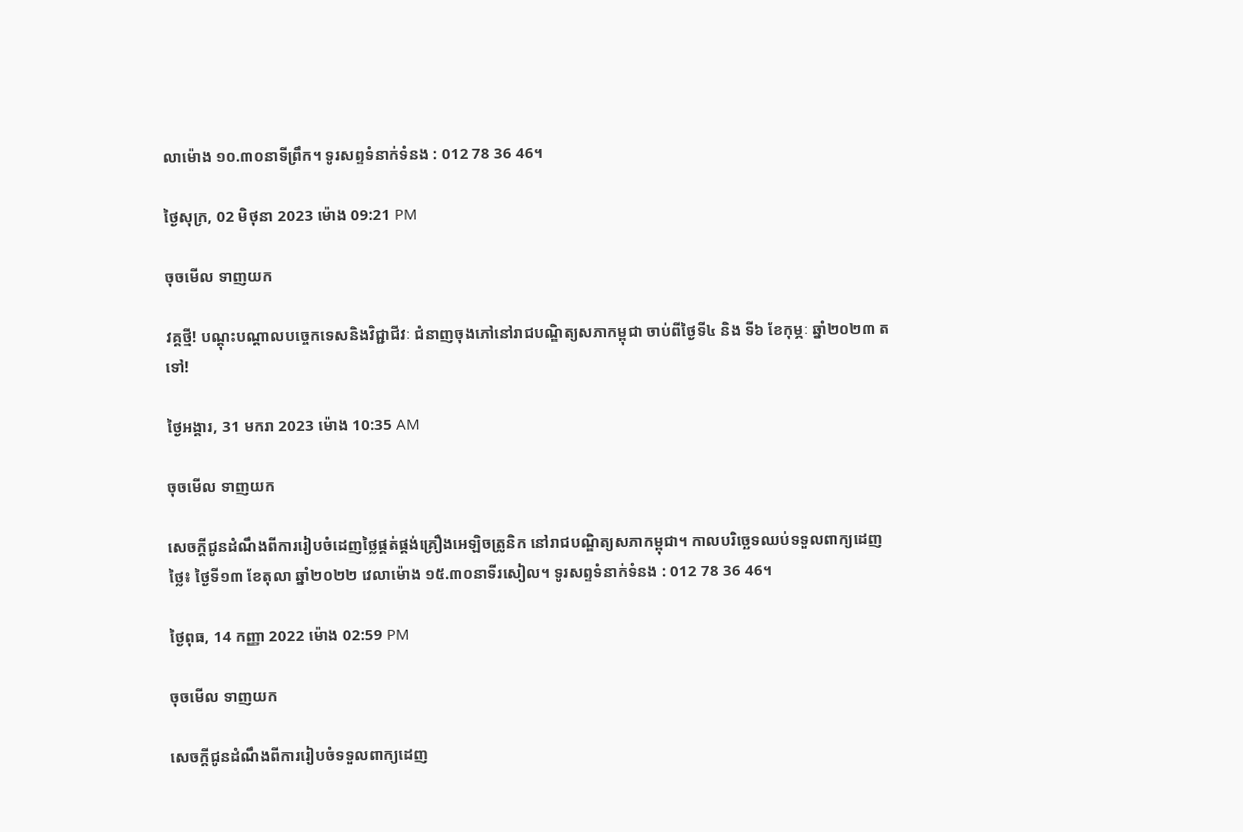លាម៉ោង ១០.៣០នាទីព្រឹក។ ទូរសព្ទទំនាក់ទំនង : 012 78 36 46។

ថ្ងៃសុក្រ, 02 មិថុនា 2023 ម៉ោង 09:21 PM

ចុចមើល ទាញយក

វគ្គថ្មី! បណ្តុះបណ្តាលបច្ចេកទេសនិងវិជ្ជាជីវៈ ជំនាញចុងភៅនៅរាជបណ្ឌិត្យសភាកម្ពុជា ចាប់ពីថ្ងៃទី៤ និង ទី៦ ខែកុម្ភៈ ឆ្នាំ២០២៣ តទៅ!

ថ្ងៃអង្គារ, 31 មករា 2023 ម៉ោង 10:35 AM

ចុចមើល ទាញយក

សេចក្ដីជូនដំណឹងពីការរៀបចំដេញថ្លៃផ្គត់ផ្គង់គ្រឿងអេឡិចត្រូនិក នៅរាជបណ្ឌិត្យសភាកម្ពុជា។ កាលបរិច្ឆេទឈប់ទទួលពាក្យដេញថ្លៃ៖ ថ្ងៃទី១៣ ខែតុលា ឆ្នាំ២០២២ វេលាម៉ោង ១៥.៣០នាទីរសៀល។ ទូរសព្ទទំនាក់ទំនង : 012 78 36 46។

ថ្ងៃពុធ, 14 កញ្ញា 2022 ម៉ោង 02:59 PM

ចុចមើល ទាញយក

សេចក្ដីជូនដំណឹងពីការរៀបចំទទួលពាក្យដេញ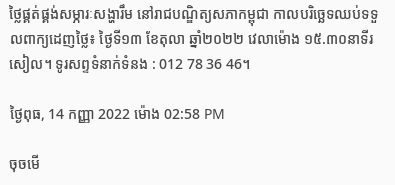ថ្លៃផ្គត់ផ្គង់សម្ភារៈសង្ហារឹម នៅរាជបណ្ឌិត្យសភាកម្ពុជា កាលបរិច្ឆេទឈប់ទទួលពាក្យដេញថ្លៃ៖ ថ្ងៃទី១៣ ខែតុលា ឆ្នាំ២០២២ វេលាម៉ោង ១៥.៣០នាទីរសៀល។ ទូរសព្ទទំនាក់ទំនង : 012 78 36 46។

ថ្ងៃពុធ, 14 កញ្ញា 2022 ម៉ោង 02:58 PM

ចុចមើ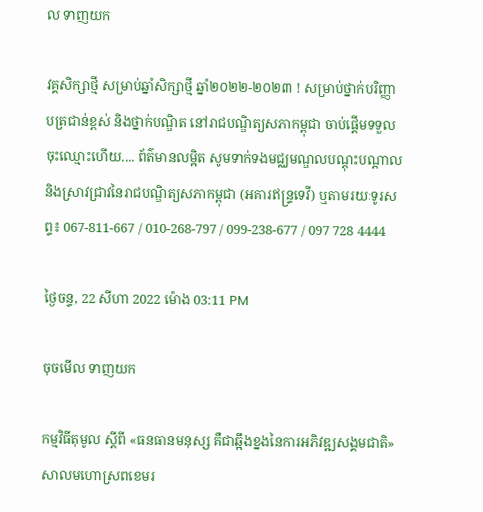ល ទាញយក

វគ្គសិក្សាថ្មី សម្រាប់ឆ្នាំសិក្សាថ្មី ឆ្នាំ២០២២-២០២៣ ! សម្រាប់ថ្នាក់បរិញ្ញាបត្រជាន់ខ្ពស់ និងថ្នាក់បណ្ឌិត នៅរាជបណ្ឌិត្យសភាកម្ពុជា ចាប់ផ្តើមទទួលចុះឈ្មោះហើយ.... ព័ត៌មានលម្អិត សូមទាក់ទងមជ្ឈមណ្ឌលបណ្តុះបណ្តាលនិងស្រាវជ្រាវនៃរាជបណ្ឌិត្យសភាកម្ពុជា (អគារឥន្រ្ទទេវី) ឬតាមរយៈទូរសព្ទ៖ 067-811-667 / 010-268-797 / 099-238-677 / 097 728 4444

ថ្ងៃចន្ទ, 22 សីហា 2022 ម៉ោង 03:11 PM

ចុចមើល ទាញយក

កម្មវិធីតុមូល ស្ដីពី «ធនធានមនុស្ស គឺជាឆ្អឹងខ្នងនៃការអភិវឌ្ឍសង្គមជាតិ» សាលមហោស្រពខេមរ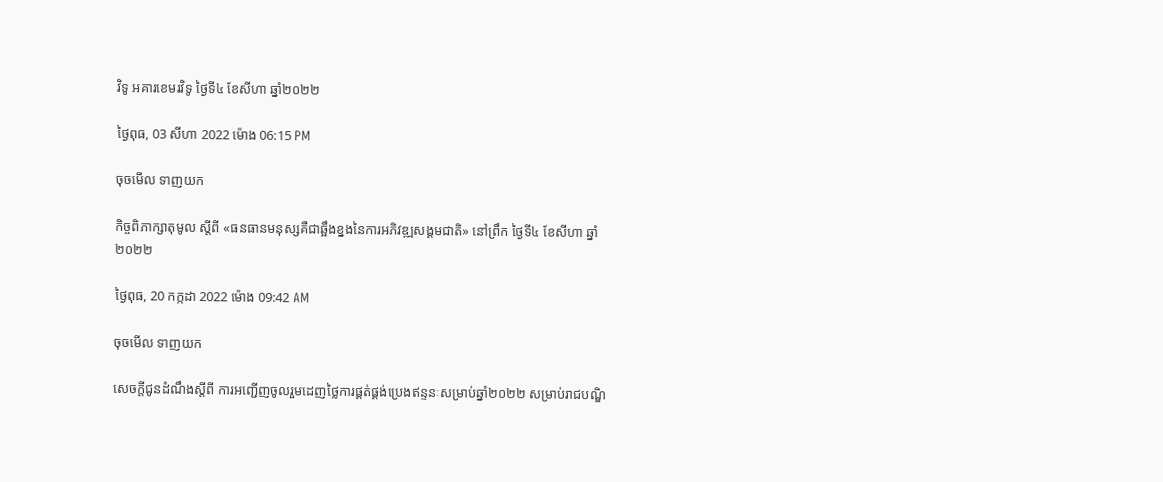វិទូ អគារខេមរវិទូ ថ្ងៃទី៤ ខែសីហា ឆ្នាំ២០២២

ថ្ងៃពុធ, 03 សីហា 2022 ម៉ោង 06:15 PM

ចុចមើល ទាញយក

កិច្ចពិភាក្សាតុមូល ស្ដីពី «ធនធានមនុស្សគឺជាឆ្អឹងខ្នងនៃការអភិវឌ្ឍសង្គមជាតិ» នៅព្រឹក ថ្ងៃទី៤ ខែសីហា ឆ្នាំ២០២២

ថ្ងៃពុធ, 20 កក្កដា 2022 ម៉ោង 09:42 AM

ចុចមើល ទាញយក

សេចក្តីជូនដំណឹងស្តីពី ការអញ្ជើញចូលរួមដេញថ្លៃការផ្គត់ផ្គង់ប្រេងឥន្ទនៈសម្រាប់ឆ្នាំ២០២២ សម្រាប់រាជបណ្ឌិ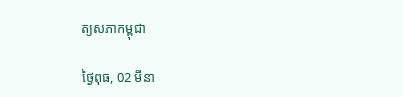ត្យសភាកម្ពុជា

ថ្ងៃពុធ, 02 មីនា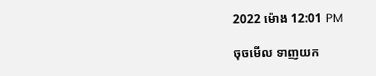2022 ម៉ោង 12:01 PM

ចុចមើល ទាញយក